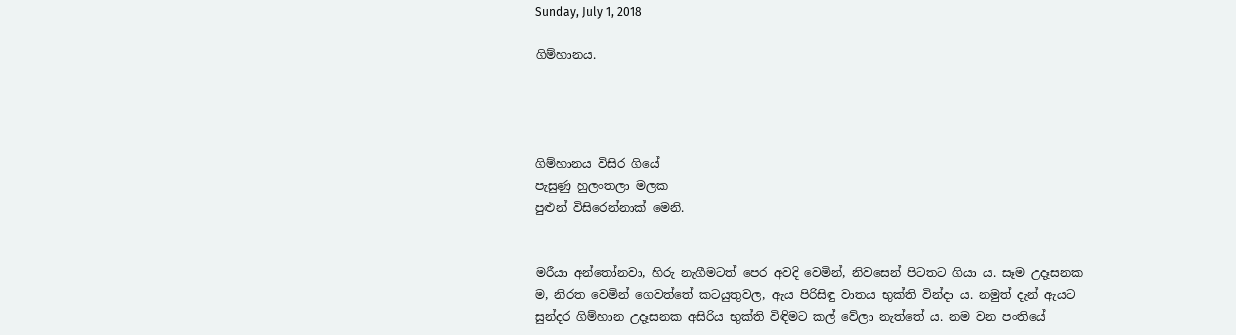Sunday, July 1, 2018

ගිම්හානය.




ගිම්හානය විසිර ගියේ
පැසුණු හුලංතලා මලක
පුළුන් විසිරෙන්නාක් මෙනි.


මරීයා අන්තෝනවා, හිරු නැගීමටත් පෙර අවදි වෙමින්, නිවසෙන් පිටතට ගියා ය. සෑම උදෑසනක ම, නිරත වෙමින් ගෙවත්තේ කටයුතුවල, ඇය පිරිසිඳු වාතය භුක්ති වින්දා ය. නමුත් දැන් ඇයට සුන්දර ගිම්හාන උදෑසනක අසිරිය භුක්ති විඳිමට කල් වේලා නැත්තේ ය. නම වන පංතියේ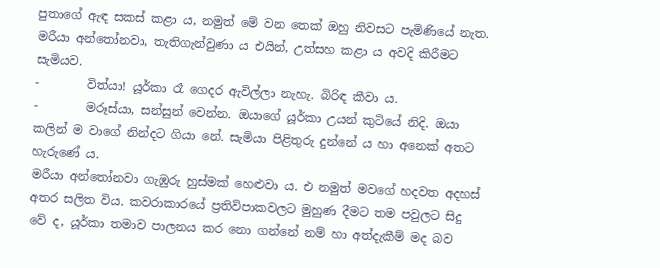පුතාගේ ඇඳ සකස් කළා ය, නමුත් මේ වන තෙක් ඔහු නිවසට පැමිණියේ නැත. මරීයා අන්තෝනවා, තැතිගැන්වුණා ය එයින්, උත්සහ කළා ය අවදි කිරීමට සැමියව.
-        විත්යා! යූර්කා රෑ ගෙදර ඇවිල්ලා නැහැ. බිරිඳ කීවා ය.
-        මරූස්යා, සන්සුන් වෙන්න. ඔයාගේ යූර්කා උයන් කුටියේ නිදි. ඔයා කලින් ම වාගේ නින්දට ගියා නේ. සැමියා පිළිතුරු දුන්නේ ය හා අනෙක් අතට හැරුණේ ය.
මරීයා අන්තෝනවා ගැඹුරු හුස්මක් හෙළුවා ය. එ නමුත් මවගේ හදවත අදහස් අතර සලිත විය. කවරාකාරයේ ප්‍රතිවිපාකවලට මුහුණ දීමට තම පවුලට සිදු වේ ද, යූර්කා තමාව පාලනය කර නො ගන්නේ නම් හා අත්දැකීම් මද බව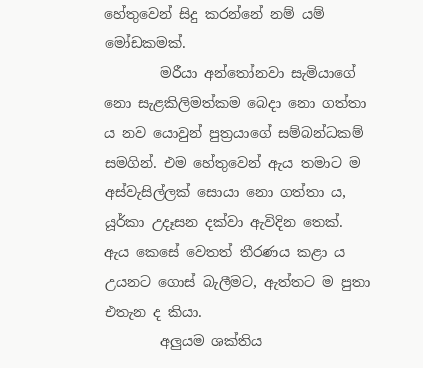හේතුවෙන් සිදු කරන්නේ නම් යම් මෝඩකමක්.
        මරීයා අන්තෝනවා සැමියාගේ නො සැළකිලිමත්කම බෙදා නො ගත්තා ය නව යොවුන් පුත්‍රයාගේ සම්බන්ධකම් සමගින්. එම හේතුවෙන් ඇය තමාට ම අස්වැසිල්ලක් සොයා නො ගත්තා ය, යූර්කා උදෑසන දක්වා ඇවිදින තෙක්. ඇය කෙසේ වෙතත් තීරණය කළා ය උයනට ගොස් බැලීමට, ඇත්තට ම පුතා එතැන ද කියා.
        අලුයම ශක්තිය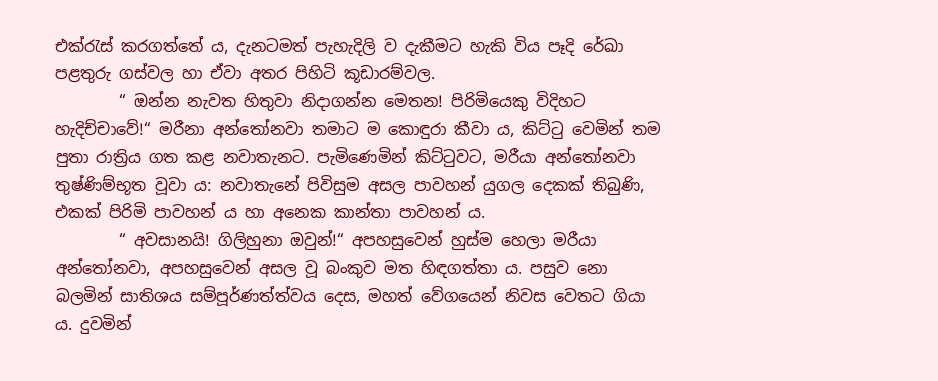එක්රැස් කරගත්තේ ය, දැනටමත් පැහැදිලි ව දැකීමට හැකි විය පෑදි රේඛා පළතුරු ගස්වල හා ඒවා අතර පිහිටි කූඩාරම්වල.
        “ ඔන්න නැවත හිතුවා නිදාගන්න මෙතන! පිරිමියෙකු විදිහට හැදිච්චාවේ!“ මරීනා අන්තෝනවා තමාට ම කොඳුරා කීවා ය, කිට්ටු වෙමින් තම පුතා රාත්‍රිය ගත කළ නවාතැනට. පැමිණෙමින් කිට්ටුවට, මරීයා අන්තෝනවා තුෂ්ණිම්භූත වූවා ය: නවාතැනේ පිවිසුම අසල පාවහන් යුගල දෙකක් තිබුණි, එකක් පිරිමි පාවහන් ය හා අනෙක කාන්තා පාවහන් ය.
        “ අවසානයි! ගිලිහුනා ඔවුන්!“ අපහසුවෙන් හුස්ම හෙලා මරීයා අන්තෝනවා, අපහසුවෙන් අසල වූ බංකුව මත හිඳගත්තා ය. පසුව නො බලමින් සාතිශය සම්පූර්ණත්ත්වය දෙස, මහත් වේගයෙන් නිවස වෙතට ගියා ය. දුවමින්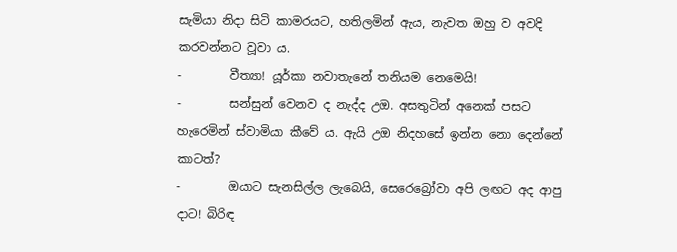සැමියා නිදා සිටි කාමරයට, හතිලමින් ඇය, නැවත ඔහු ව අවදි කරවන්නට වූවා ය.
-        වීත්‍යා! යූර්කා නවාතැනේ තනියම නෙමෙයි!
-        සන්සුන් වෙනව ද නැද්ද උඔ. අසතුටින් අනෙක් පසට හැරෙමින් ස්වාමියා කීවේ ය. ඇයි උඔ නිදහසේ ඉන්න නො දෙන්නේ කාටත්?
-        ඔයාට සැනසිල්ල ලැබෙයි, සෙරෙබ්‍රෝවා අපි ලඟට අද ආපු දාට! බිරිඳ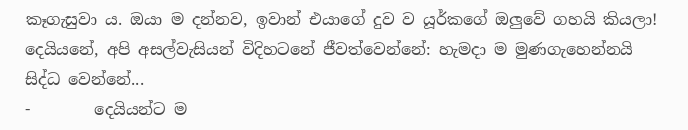කෑගැසුවා ය. ඔයා ම දන්නව, ඉවාන් එයාගේ දුව ව යූර්කගේ ඔලුවේ ගහයි කියලා! දෙයියනේ, අපි අසල්වැසියන් විදිහටනේ ජීවත්වෙන්නේ: හැමදා ම මුණගැහෙන්නයි සිද්ධ වෙන්නේ...
-        දෙයියන්ට ම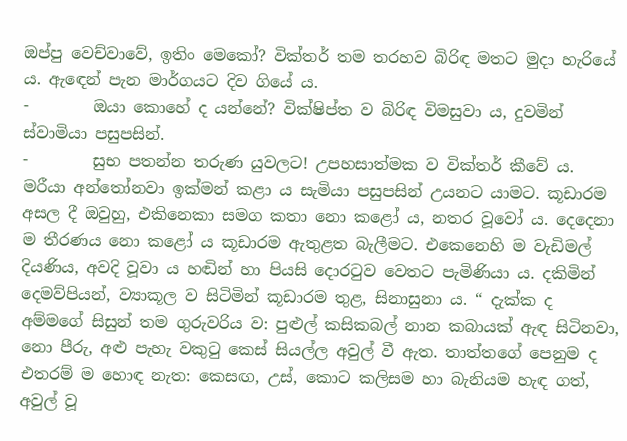ඔප්පු වෙච්වාවේ, ඉතිං මෙකෝ? වික්තර් තම තරහව බිරිඳ මතට මුදා හැරියේ ය. ඇඳෙන් පැන මාර්ගයට දිව ගියේ ය.
-        ඔයා කොහේ ද යන්නේ? වික්ෂිප්ත ව බිරිඳ විමසුවා ය, දුවමින් ස්වාමියා පසුපසින්.
-        සුභ පතන්න තරුණ යුවලට! උපහසාත්මක ව වික්තර් කීවේ ය.
මරීයා අන්තෝනවා ඉක්මන් කළා ය සැමියා පසුපසින් උයනට යාමට. කූඩාරම අසල දී ඔවුහු, එකිනෙකා සමග කතා නො කළෝ ය, නතර වූවෝ ය. දෙදෙනා ම තීරණය නො කළෝ ය කූඩාරම ඇතුළත බැලීමට. එකෙනෙහි ම වැඩිමල් දියණිය, අවදි වූවා ය හඬින් හා පියසි දොරටුව වෙතට පැමිණියා ය. දකිමින් දෙමව්පියන්, ව්‍යාකූල ව සිටිමින් කූඩාරම තුළ, සිනාසුනා ය. “ දැක්ක ද අම්මගේ සිසුන් තම ගුරුවරිය ව: පුළුල් කසිකබල් නාන කබායක් ඇඳ සිටිනවා, නො පීරු, අළු පැහැ වකුටු කෙස් සියල්ල අවුල් වී ඇත. තාත්තගේ පෙනුම ද එතරම් ම හොඳ නැත: කෙසඟ, උස්, කොට කලිසම හා බැනියම හැඳ ගත්, අවුල් වූ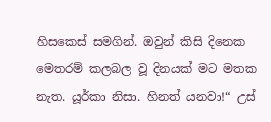හිසකෙස් සමගින්. ඔවුන් කිසි දිනෙක මෙතරම් කලබල වූ දිනයක් මට මතක නැත. යූර්කා නිසා. හිනත් යනවා!“ උස්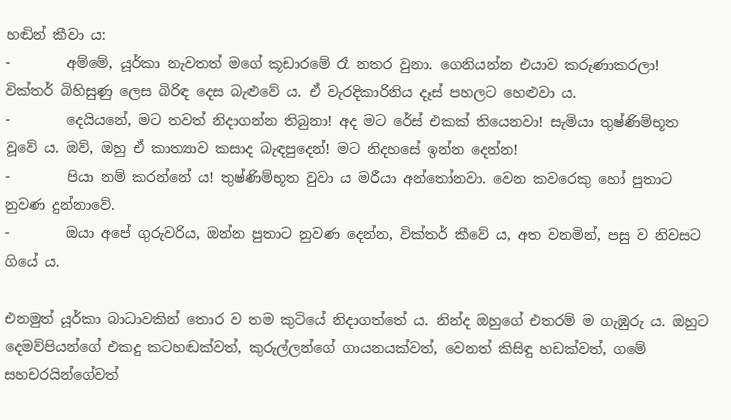හඬින් කීවා ය:
-        අම්මේ, යූර්කා නැවතත් මගේ කූඩාරමේ රෑ නතර වුනා. ගෙනියන්න එයාව කරුණාකරලා!
වික්තර් බිහිසුණු ලෙස බිරිඳ දෙස බැළුවේ ය. ඒ වැරදිකාරිනිය දෑස් පහලට හෙළුවා ය.
-        දෙයියනේ, මට තවත් නිදාගන්න තිබුනා! අද මට රේස් එකක් තියෙනවා! සැමියා තුෂ්ණිම්භූත වූවේ ය. ඔව්, ඔහු ඒ කාත්‍යාව කසාද බැඳපුදෙන්! මට නිදහසේ ඉන්න දෙන්න!
-        පියා නම් කරන්නේ ය! තුෂ්ණිම්භූත වුවා ය මරීයා අන්තෝනවා. වෙන කවරෙකු හෝ පුතාට නුවණ දුන්නාවේ.
-        ඔයා අපේ ගුරුවරිය, ඔන්න පුතාට නුවණ දෙන්න, වික්තර් කීවේ ය, අත වනමින්, පසු ව නිවසට ගියේ ය.

එනමුත් යූර්කා බාධාවකින් තොර ව තම කුටියේ නිදාගත්තේ ය. නින්ද ඔහුගේ එතරම් ම ගැඹුරු ය. ඔහුට දෙමව්පියන්ගේ එකදු කටහඬක්වත්, කුරුල්ලන්ගේ ගායනයක්වත්, වෙනත් කිසිඳු හඩක්වත්, ගමේ සහචරයින්ගේවත්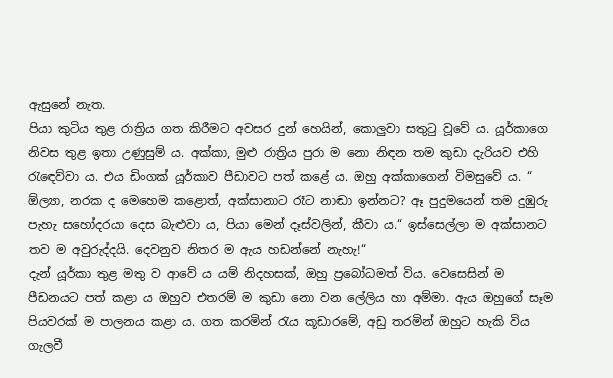ඇසුනේ නැත.
පියා කුටිය තුළ රාත්‍රිය ගත කිරීමට අවසර දුන් හෙයින්, කොලුවා සතුටු වූවේ ය. යූර්කාගෙ නිවස තුළ ඉතා උණුසුම් ය. අක්කා, මුළු රාත්‍රිය පුරා ම නො නිඳන තම කුඩා දැරියව එහි රැඳෙව්වා ය. එය ඩිංගක් යූර්කාව පීඩාවට පත් කළේ ය. ඔහු අක්කාගෙන් විමසුවේ ය. “ ඕල්‍යා, නරක ද මෙහෙම කළොත්, අක්සානාට රෑට නාඬා ඉන්නට? ඈ පුදුමයෙන් තම දුඹුරු පැහැ සහෝදරයා දෙස බැළුවා ය, පියා මෙන් දෑස්වලින්, කීවා ය.“ ඉස්සෙල්ලා ම අක්සානට තව ම අවුරුද්දයි. දෙවනුව නිතර ම ඇය හඩන්නේ නැහැ!“
දැන් යූර්කා තුළ මතු ව ආවේ ය යම් නිදහසක්, ඔහු ප්‍රබෝධමත් විය. වෙසෙසින් ම පීඩනයට පත් කළා ය ඔහුව එතරම් ම කුඩා නො වන ලේලිය හා අම්මා. ඇය ඔහුගේ සෑම පියවරක් ම පාලනය කළා ය. ගත කරමින් රැය කූඩාරමේ, අඩු තරමින් ඔහුට හැකි විය ගැලවී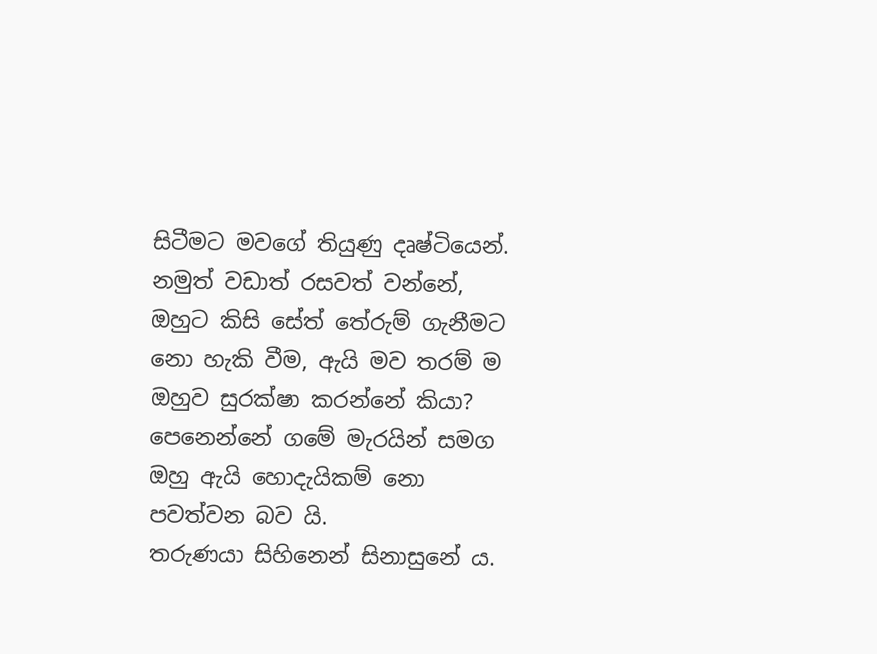සිටීමට මවගේ තියුණු දෘෂ්ටියෙන්. නමුත් වඩාත් රසවත් වන්නේ, ඔහුට කිසි සේත් තේරුම් ගැනීමට නො හැකි වීම, ඇයි මව තරම් ම ඔහුව සුරක්ෂා කරන්නේ කියා? පෙනෙන්නේ ගමේ මැරයින් සමග ඔහු ඇයි හොදැයිකම් නො පවත්වන බව යි.
තරුණයා සිහිනෙන් සිනාසුනේ ය.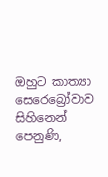ඔහුට කාත්‍යා සෙරෙබ්‍රෝවාව සිහිනෙන් පෙනුණි,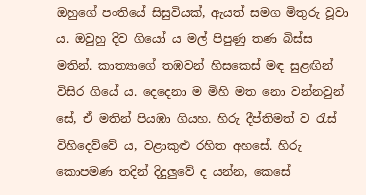ඔහුගේ පංතියේ සිසුවියක්, ඇයත් සමග මිතුරු වූවා ය. ඔවුහු දිව ගියෝ ය මල් පිපුණු තණ බිස්ස මතින්. කාත්‍යාගේ තඹවන් හිසකෙස් මඳ සුළඟින් විසිර ගියේ ය. දෙදෙනා ම මිහි මත නො වන්නවුන් සේ, ඒ මතින් පියඹා ගියහ. හිරු දීප්තිමත් ව රැස් විහිදෙව්වේ ය, වළාකුළු රහිත අහසේ. හිරු කොපමණ තදින් දිදුලුවේ ද යන්න, කෙසේ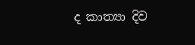ද කාත්‍යා දිව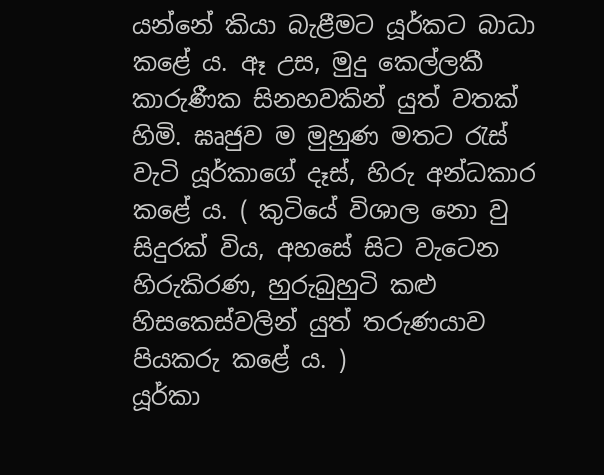යන්නේ කියා බැළීමට යූර්කට බාධා කළේ ය. ඈ උස, මුදු කෙල්ලකී කාරුණීක සිනහවකින් යුත් වතක් හිමි. ඝෘජුව ම මුහුණ මතට රැස් වැටි යූර්කාගේ දෑස්, හිරු අන්ධකාර කළේ ය. ( කුටියේ විශාල නො වු සිදුරක් විය, අහසේ සිට වැටෙන හිරුකිරණ, හුරුබුහුටි කළු හිසකෙස්වලින් යුත් තරුණයාව පියකරු කළේ ය. )
යූර්කා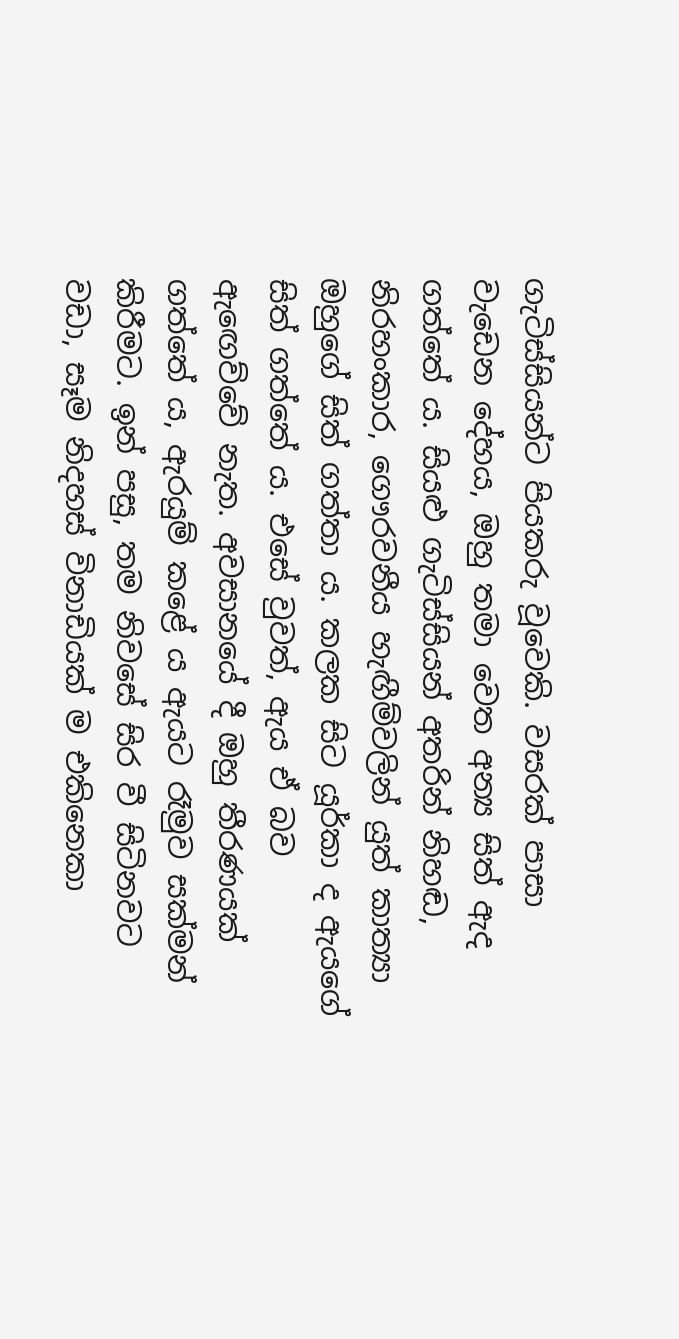ගැටිස්සියන්ට පියකරු වූවෙකි. වසරක් පාසා වැඩෙන දේහය, ඔහු තමා වෙත අන්‍ය සිත් ඇද ගත්තේ ය. සියළු ගැටිස්සියන් අතරින් නිහඬ, නිරහංකාර, ගෞරවනීය හැඟීම්වලින් යුත් කාත්‍යා ඔහුගේ සිත් ගත්තා ය. කලක සිට යූර්කා ද ඇයගේ සිත් ගත්තේ ය. එසේ වුවත්, ඇය ඒ බව ඇඟෙව්වේ නැත. අවසානයේ දී ඔහු තීරණයක් ගත්තේ ය, ඇරයුම් කළේ ය ඇයට රෑමුව සක්මන් කිරීමට. ඉන් පසු, තම නිවසේ සිර වී සිටිනවට වඩා, සෑම නිදහස් විනාඩියක් ම එකිනෙකා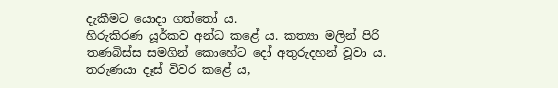දැකීමට යොදා ගත්තෝ ය.
හිරුකිරණ යූර්කව අන්ධ කළේ ය. කත්‍යා මලින් පිරි තණබිස්ස සමගින් කොහේට දෝ අතුරුදහන් වූවා ය. තරුණයා දෑස් විවර කළේ ය,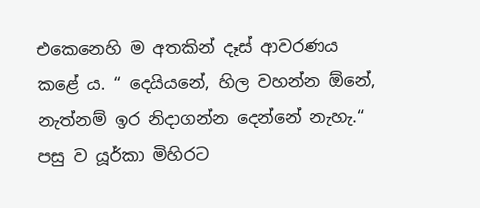එකෙනෙහි ම අතකින් දෑස් ආවරණය කළේ ය. “ දෙයියනේ, හිල වහන්න ඕනේ, නැත්නම් ඉර නිදාගන්න දෙන්නේ නැහැ.“  පසු ව යූර්කා මිහිරට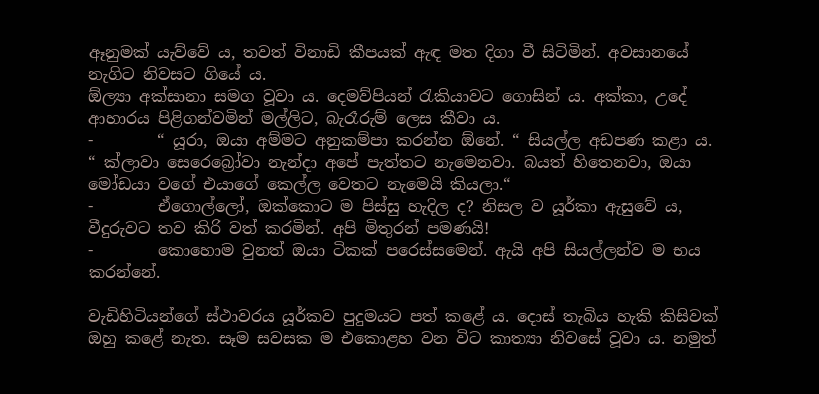ඈනුමක් යැව්වේ ය, තවත් විනාඩි කීපයක් ඇඳ මත දිගා වී සිටිමින්. අවසානයේ නැගිට නිවසට ගියේ ය.
ඕල්‍යා අක්සානා සමග වූවා ය. දෙමව්පියන් රැකියාවට ගොසින් ය. අක්කා, උදේ ආහාරය පිළිගන්වමින් මල්ලිට, බැරෑරුම් ලෙස කීවා ය.
-        “ යූරා, ඔයා අම්මට අනුකම්පා කරන්න ඕනේ. “ සියල්ල අඩපණ කළා ය. “ ක්ලාවා සෙරෙබ්‍රෝවා නැන්දා අපේ පැත්තට නැමෙනවා. බයත් හිතෙනවා, ඔයා මෝඩයා වගේ එයාගේ කෙල්ල වෙතට නැමෙයි කියලා.“
-        ඒගොල්ලෝ, ඔක්කොට ම පිස්සු හැදිල ද? නිසල ව යූර්කා ඇසුවේ ය, වීදුරුවට තව කිරි වත් කරමින්. අපි මිතුරන් පමණයි!
-        කොහොම වුනත් ඔයා ටිකක් පරෙස්සමෙන්. ඇයි අපි සියල්ලන්ව ම භය කරන්නේ.

වැඩිහිටියන්ගේ ස්ථාවරය යූර්කව පුදුමයට පත් කළේ ය. දොස් තැබිය හැකි කිසිවක් ඔහු කළේ නැත. සෑම සවසක ම එකොළහ වන විට කාත්‍යා නිවසේ වූවා ය. නමුත්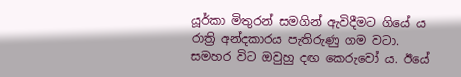යූර්කා මිතුරන් සමගින් ඇවිදීමට ගියේ ය රාත්‍රි අන්දකාරය පැතිරුණු ගම වටා. සමහර විට ඔවුහු දඟ කෙරුවෝ ය. ඊයේ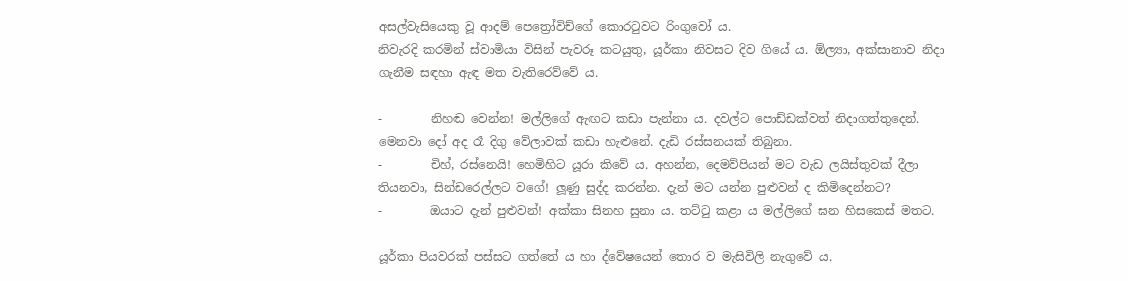අසල්වැසියෙකු වූ ආදම් පෙත්‍රෝවිච්ගේ කොරටුවට රිංගුවෝ ය.
නිවැරදි කරමින් ස්වාමියා විසින් පැවරූ කටයුතු, යූර්කා නිවසට දිව ගියේ ය. ඕල්‍යා, අක්සානාව නිදා ගැනීම සඳහා ඇඳ මත වැතිරෙව්වේ ය.

-        නිහඬ වෙන්න! මල්ලිගේ ඇඟට කඩා පැන්නා ය. දවල්ට පොඩ්ඩක්වත් නිදාගත්තුදෙන්. මෙනවා දෝ අද රෑ දිගු වේලාවක් කඩා හැළුනේ. දැඩි රස්සනයක් තිබුනා.
-        චිහ්, රස්නෙයි! හෙමිහිට යූරා කිවේ ය. අහන්න, දෙමව්පියන් මට වැඩ ලයිස්තුවක් දීලා තියනවා, සින්ඩරෙල්ලට වගේ! ලූණු සුද්ද කරන්න. දැන් මට යන්න පුළුවන් ද කිමිදෙන්නට?
-        ඔයාට දැන් පුළුවන්! අක්කා සිනහ සුනා ය. තට්ටු කළා ය මල්ලිගේ ඝන හිසකෙස් මතට.

යූර්කා පියවරක් පස්සට ගත්තේ ය හා ද්වේෂයෙන් තොර ව මැසිවිලි නැගුවේ ය.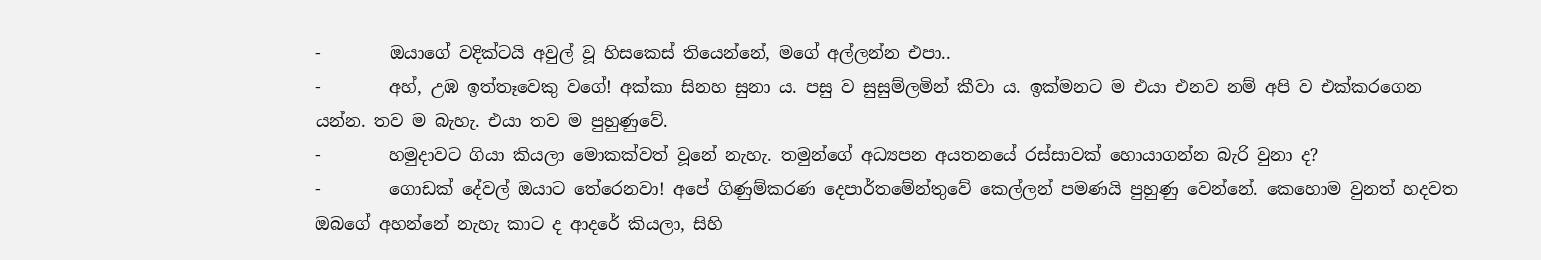-        ඔයාගේ වදික්ටයි අවුල් වූ හිසකෙස් තියෙන්නේ, මගේ අල්ලන්න එපා..
-        අහ්, උඹ ඉත්තෑවෙකු වගේ! අක්කා සිනහ සුනා ය. පසු ව සුසුම්ලමින් කීවා ය. ඉක්මනට ම එයා එනව නම් අපි ව එක්කරගෙන යන්න. තව ම බැහැ. එයා තව ම පුහුණුවේ.
-        හමුදාවට ගියා කියලා මොකක්වත් වූනේ නැහැ. තමුන්ගේ අධ්‍යපන අයතනයේ රස්සාවක් හොයාගන්න බැරි වුනා ද?
-        ගොඩක් දේවල් ඔයාට තේරෙනවා! අපේ ගිණුම්කරණ දෙපාර්තමේන්තුවේ කෙල්ලන් පමණයි පුහුණු වෙන්නේ. කෙහොම වුනත් හදවත ඔබගේ අහන්නේ නැහැ කාට ද ආදරේ කියලා, සිහි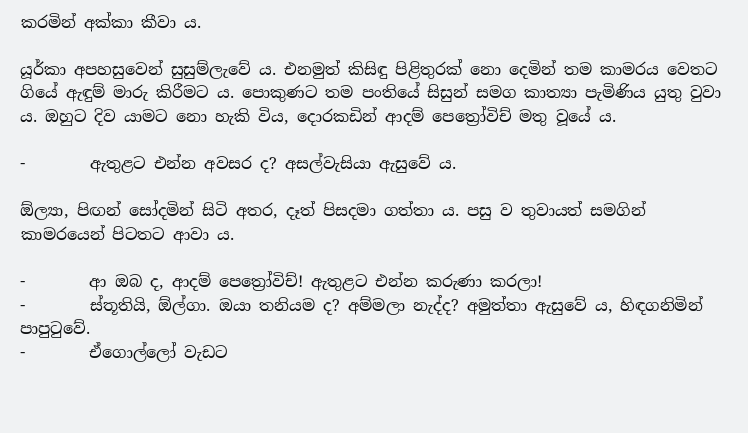කරමින් අක්කා කීවා ය.

යූර්කා අපහසුවෙන් සුසුම්ලැවේ ය. එනමුත් කිසිඳු පිළිතුරක් නො දෙමින් තම කාමරය වෙතට ගියේ ඇඳුම් මාරු කිරීමට ය. පොකුණට තම පංතියේ සිසුන් සමග කාත්‍යා පැමිණිය යුතු වුවා ය. ඔහුට දිව යාමට නො හැකි විය, දොරකඩින් ආදම් පෙත්‍රෝවිච් මතු වූයේ ය.

-        ඇතුළට එන්න අවසර ද? අසල්වැසියා ඇසුවේ ය.

ඕල්‍යා, පිඟන් සෝදමින් සිටි අතර, දෑත් පිසදමා ගත්තා ය. පසු ව තුවායත් සමගින් කාමරයෙන් පිටතට ආවා ය.

-        ආ ඔබ ද, ආදම් පෙත්‍රෝවිච්! ඇතුළට එන්න කරුණා කරලා!
-        ස්තූතියි, ඕල්ගා. ඔයා තනියම ද? අම්මලා නැද්ද? අමුත්තා ඇසුවේ ය, හිඳගනිමින් පාපුටුවේ.
-        ඒගොල්ලෝ වැඩට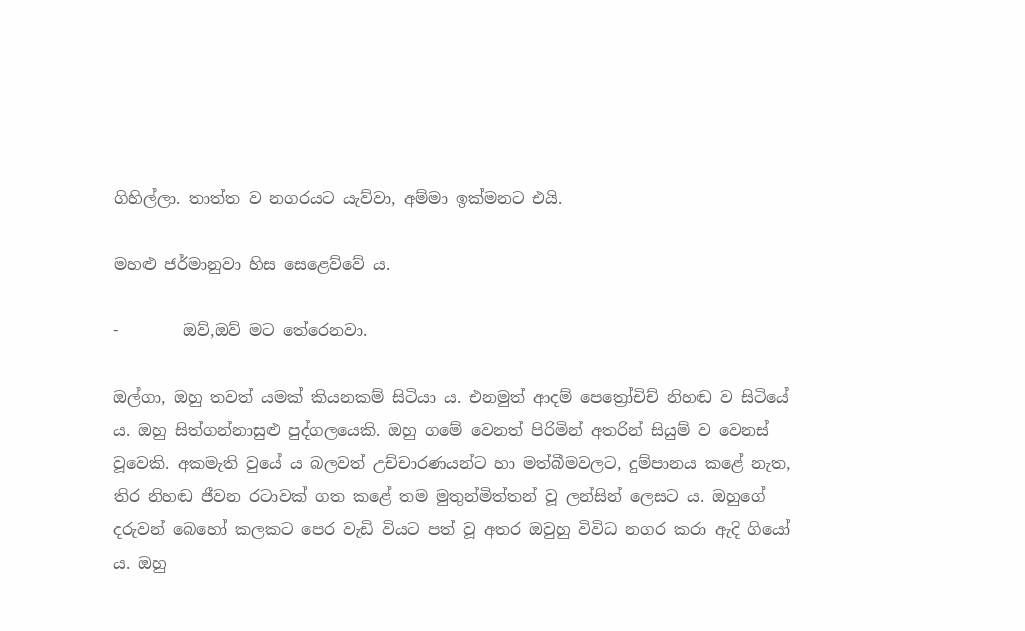ගිහිල්ලා. තාත්ත ව නගරයට යැව්වා, අම්මා ඉක්මනට එයි.

මහළු ජර්මානුවා හිස සෙළෙව්වේ ය.

-        ඔව්,ඔව් මට තේරෙනවා.

ඔල්ගා, ඔහු තවත් යමක් කියනකම් සිටියා ය. එනමුත් ආදම් පෙත්‍රෝචිච් නිහඬ ව සිටියේ ය. ඔහු සිත්ගන්නාසුළු පුද්ගලයෙකි. ඔහු ගමේ වෙනත් පිරිමින් අතරින් සියුම් ව වෙනස් වූවෙකි. අකමැති වුයේ ය බලවත් උච්චාරණයන්ට හා මත්බීමවලට, දුම්පානය කළේ නැත, තිර නිහඬ ජීවන රටාවක් ගත කළේ තම මුතුන්මිත්තන් වූ ලන්සින් ලෙසට ය. ඔහුගේ දරුවන් බෙහෝ කලකට පෙර වැඩි වියට පත් වූ අතර ඔවුහු විවිධ නගර කරා ඇදි ගියෝ ය. ඔහු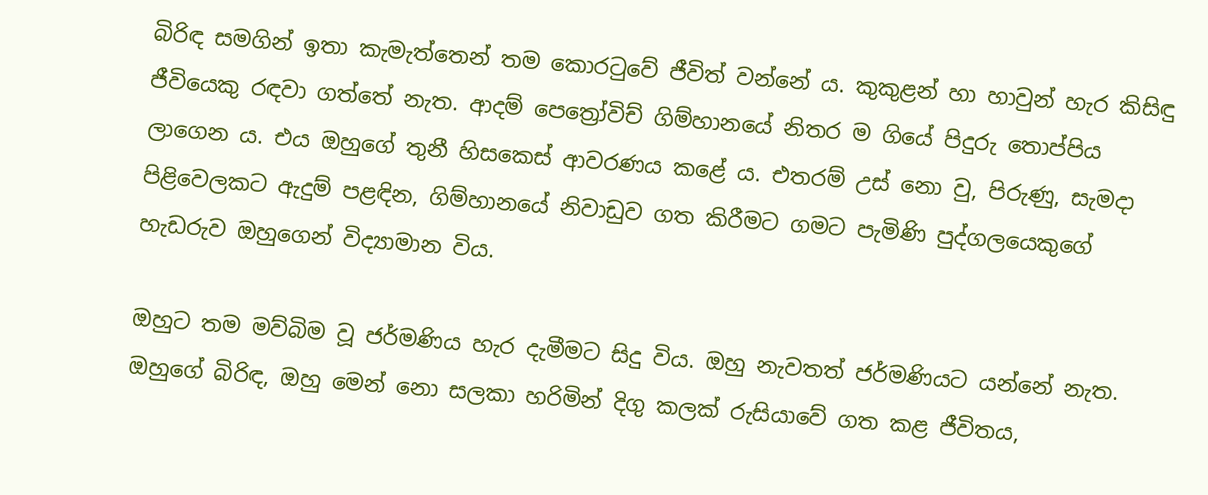බිරිඳ සමගින් ඉතා කැමැත්තෙන් තම කොරටුවේ ජීවිත් වන්නේ ය. කුකුළන් හා හාවුන් හැර කිසිඳු ජීවියෙකු රඳවා ගත්තේ නැත. ආදම් පෙත්‍රෝවිච් ගිම්හානයේ නිතර ම ගියේ පිදුරු තොප්පිය ලාගෙන ය. එය ඔහුගේ තුනී හිසකෙස් ආවරණය කළේ ය. එතරම් උස් නො වු, පිරුණු, සැමදා පිළිවෙලකට ඇදුම් පළඳින, ගිම්හානයේ නිවාඩුව ගත කිරීමට ගමට පැමිණි පුද්ගලයෙකුගේ හැඩරුව ඔහුගෙන් විද්‍යාමාන විය.

ඔහුට තම මව්බිම වූ ජර්මණිය හැර දැමීමට සිදු විය. ඔහු නැවතත් ජර්මණියට යන්නේ නැත. ඔහුගේ බිරිඳ, ඔහු මෙන් නො සලකා හරිමින් දිගු කලක් රුසියාවේ ගත කළ ජීවිතය,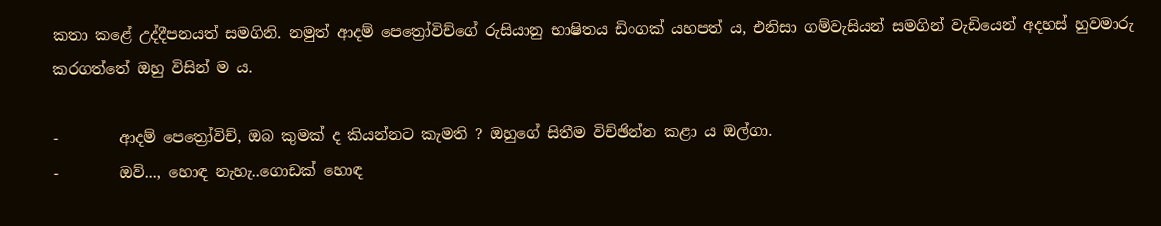කතා කළේ උද්දීපනයත් සමගිනි. නමුත් ආදම් පෙත්‍රෝවිච්ගේ රුසියානු භාෂිතය ඩිංගක් යහපත් ය, එනිසා ගම්වැසියන් සමගින් වැඩියෙන් අදහස් හුවමාරු කරගත්තේ ඔහු විසින් ම ය.

-        ආදම් පෙත්‍රෝවිච්, ඔබ කුමක් ද කියන්නට කැමති ? ඔහුගේ සිතීම විච්ඡින්න කළා ය ඔල්ගා.
-        ඔව්..., හොඳ නැහැ..ගොඩක් හොඳ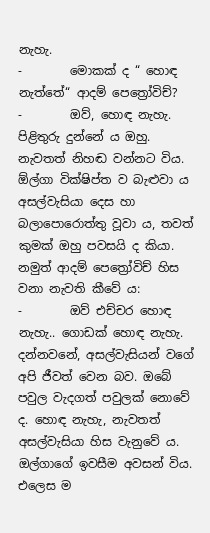නැහැ.
-        මොකක් ද “ හොඳ නැත්තේ“ ආදම් පෙත්‍රෝවිච්?
-        ඔව්, හොඳ නැහැ. පිළිතුරු දුන්නේ ය ඔහු. නැවතත් නිහඬ වන්නට විය.
ඕල්ගා වික්ෂිප්ත ව බැළුවා ය අසල්වැසියා දෙස හා බලාපොරොත්තු වූවා ය, තවත් කුමක් ඔහු පවසයි ද කියා. නමුත් ආදම් පෙත්‍රෝවිච් හිස වනා නැවති කීවේ ය:
-        ඔව් එච්චර හොඳ නැහැ.. ගොඩක් හොඳ නැහැ. දන්නවනේ, අසල්වැසියන් වගේ අපි ජීවත් වෙන බව. ඔබේ පවුල වැදගත් පවුලක් නොවේ ද. හොඳ නැහැ, නැවතත් අසල්වැසියා හිස වැනුවේ ය.
ඔල්ගාගේ ඉවසීම අවසන් විය. එලෙස ම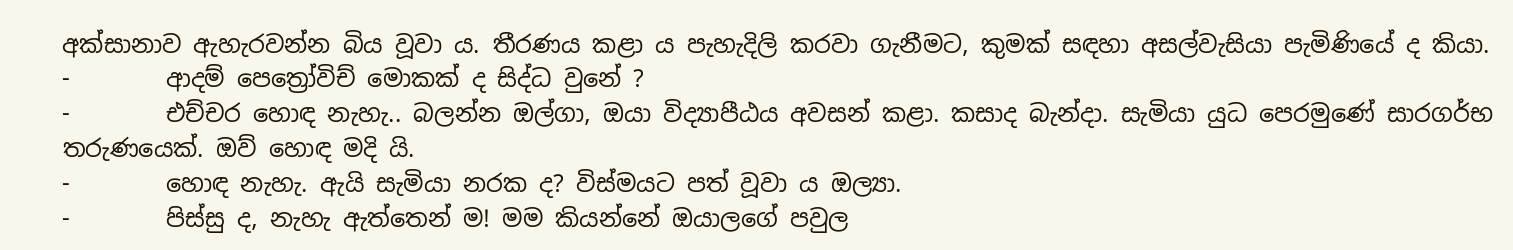අක්සානාව ඇහැරවන්න බිය වූවා ය. තීරණය කළා ය පැහැදිලි කරවා ගැනීමට, කුමක් සඳහා අසල්වැසියා පැමිණියේ ද කියා.
-        ආදම් පෙත්‍රෝවිච් මොකක් ද සිද්ධ වුනේ ?
-        එච්චර හොඳ නැහැ.. බලන්න ඔල්ගා, ඔයා විද්‍යාපීඨය අවසන් කළා. කසාද බැන්දා. සැමියා යුධ පෙරමුණේ සාරගර්භ තරුණයෙක්. ඔව් හොඳ මදි යි.
-        හොඳ නැහැ. ඇයි සැමියා නරක ද? විස්මයට පත් වූවා ය ඔල්‍යා.
-        පිස්සු ද, නැහැ ඇත්තෙන් ම! මම කියන්නේ ඔයාලගේ පවුල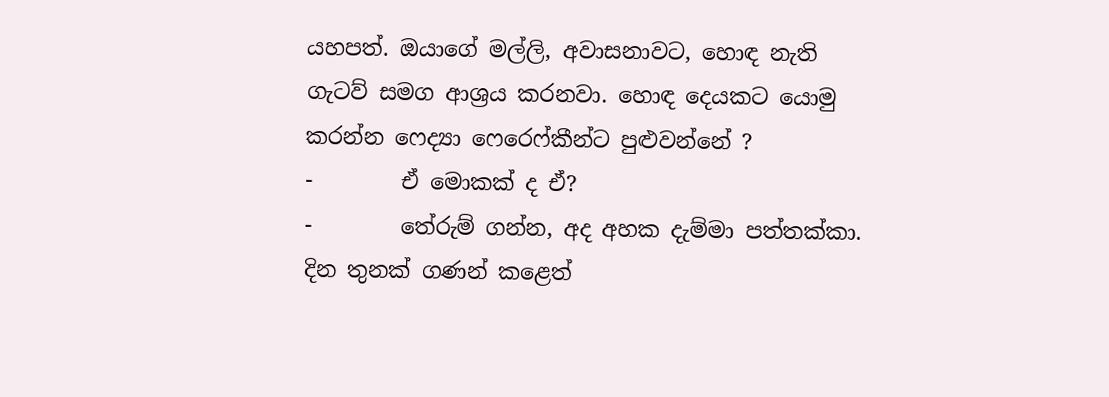යහපත්. ඔයාගේ මල්ලි, අවාසනාවට, හොඳ නැති ගැටව් සමග ආශ්‍රය කරනවා. හොඳ දෙයකට යොමු කරන්න ෆෙද්‍යා ෆෙරෙෆ්කීන්ට පුළුවන්නේ ?
-        ඒ මොකක් ද ඒ?
-        තේරුම් ගන්න, අද අහක දැම්මා පත්තක්කා. දින තුනක් ගණන් කළෙත්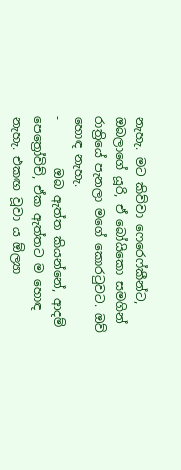නැහැ. මට කිව්වා ෆෙරෙෆ්කීන්ට, ඔබලාගේ යූරි, ඒ බෝයිකො සමගින් රාත්‍රියේ පැනලා මගේ කොරටුවට. ඔව් හොඳ නැහැ.
-        ඔබ ඇත්ත කියන්නේ, ආදම් පෙත්‍රෝවිච්, ඒක ඇත්තට ම හොඳ නැහැ. එකඟ වූවා ය ඕල්‍යා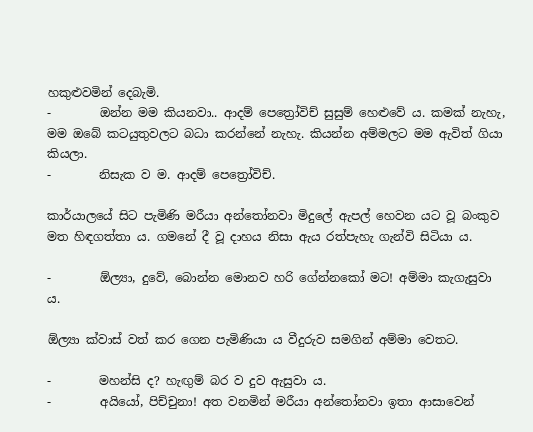හකුළුවමින් දෙබැමි.
-        ඔන්න මම කියනවා.. ආදම් පෙත්‍රෝවිච් සුසුම් හෙළුවේ ය. කමක් නැහැ, මම ඔබේ කටයුතුවලට බධා කරන්නේ නැහැ. කියන්න අම්මලට මම ඇවිත් ගියා කියලා.
-        නිසැක ව ම. ආදම් පෙත්‍රෝවිච්.

කාර්යාලයේ සිට පැමිණි මරීයා අන්තෝනවා මිදුලේ ඇපල් හෙවන යට වූ බංකුව මත හිඳගත්තා ය. ගමනේ දී වූ දාහය නිසා ඇය රත්පැහැ ගැන්වි සිටියා ය.

-        ඕල්‍යා, දුවේ, බොන්න මොනව හරි ගේන්නකෝ මට! අම්මා කැගැසුවා ය.

ඕල්‍යා ක්වාස් වත් කර ගෙන පැමිණියා ය වීදුරුව සමගින් අම්මා වෙතට.

-        මහන්සි ද? හැඟුම් බර ව දුව ඇසුවා ය.
-        අයියෝ, පිච්චුනා! අත වනමින් මරීයා අන්තෝනවා ඉතා ආසාවෙන්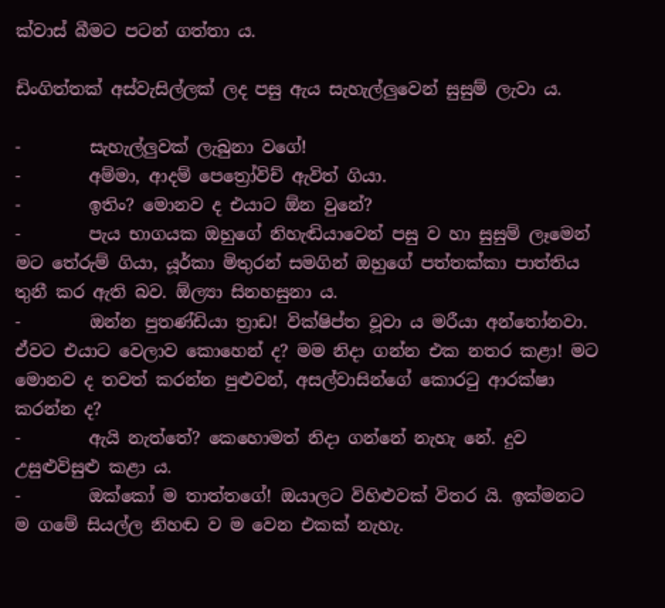ක්වාස් බීමට පටන් ගත්තා ය.

ඩිංගිත්තක් අස්වැසිල්ලක් ලද පසු ඇය සැහැල්ලුවෙන් සුසුම් ලැවා ය.

-        සැහැල්ලුවක් ලැබුනා වගේ!
-        අම්මා, ආදම් පෙත්‍රෝවිච් ඇවිත් ගියා.
-        ඉතිං? මොනව ද එයාට ඕන වුනේ?
-        පැය භාගයක ඔහුගේ නිහැඬියාවෙන් පසු ව හා සුසුම් ලෑමෙන් මට තේරුම් ගියා, යූර්කා මිතුරන් සමගින් ඔහුගේ පත්තක්කා පාත්තිය තුනී කර ඇති බව. ඕල්‍යා සිනහසුනා ය.
-        ඔන්න පුතණ්ඩියා ත්‍රාඩ! වික්ෂිප්ත වූවා ය මරීයා අන්තෝනවා. ඒවට එයාට වෙලාව කොහෙන් ද? මම නිදා ගන්න එක නතර කළා! මට මොනව ද තවත් කරන්න පුළුවන්, අසල්වාසින්ගේ කොරටු ආරක්ෂා කරන්න ද?
-        ඇයි නැත්තේ? කෙහොමත් නිදා ගන්නේ නැහැ නේ. දුව උසුළුවිසුළු කළා ය.
-        ඔක්කෝ ම තාත්තගේ! ඔයාලට විහිළුවක් විතර යි. ඉක්මනට ම ගමේ සියල්ල නිහඬ ව ම වෙන එකක් නැහැ.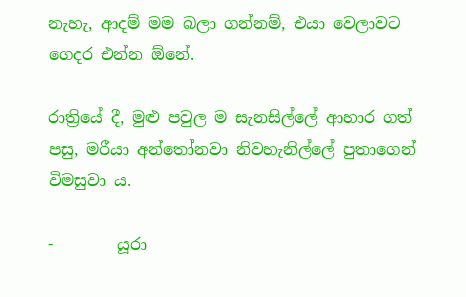නැහැ, ආදම් මම බලා ගන්නම්, එයා වෙලාවට ගෙදර එන්න ඕනේ.

රාත්‍රියේ දී, මුළු පවුල ම සැනසිල්ලේ ආහාර ගත් පසු, මරීයා අන්තෝනවා නිවහැනිල්ලේ පුතාගෙන් විමසුවා ය.

-        යූරා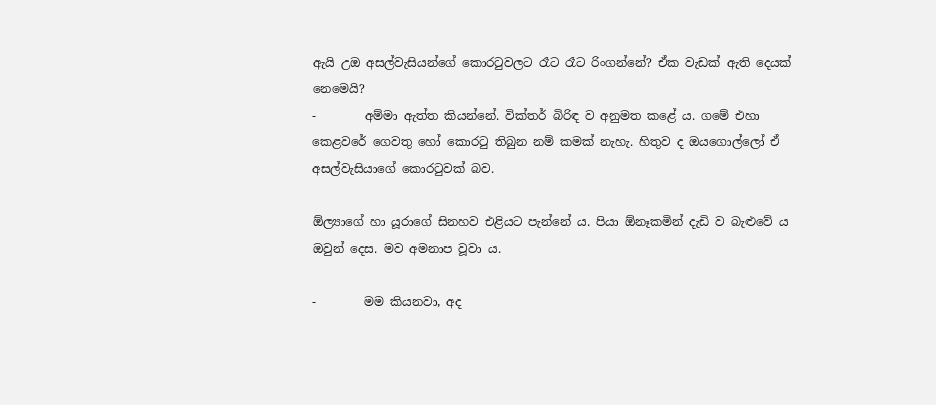ඇයි උඔ අසල්වැසියන්ගේ කොරටුවලට රෑට රෑට රිංගන්නේ? ඒක වැඩක් ඇති දෙයක් නෙමෙයි?
-        අම්මා ඇත්ත කියන්නේ. වික්තර් බිරිඳ ව අනුමත කළේ ය. ගමේ එහා කෙළවරේ ගෙවතු හෝ කොරටු තිබුන නම් කමක් නැහැ. හිතුව ද ඔයගොල්ලෝ ඒ අසල්වැසියාගේ කොරටුවක් බව.

ඕල්‍යාගේ හා යූරාගේ සිනහව එළියට පැන්නේ ය. පියා ඕනෑකමින් දැඩි ව බැළුවේ ය ඔවුන් දෙස. මව අමනාප වූවා ය.

-        මම කියනවා, අද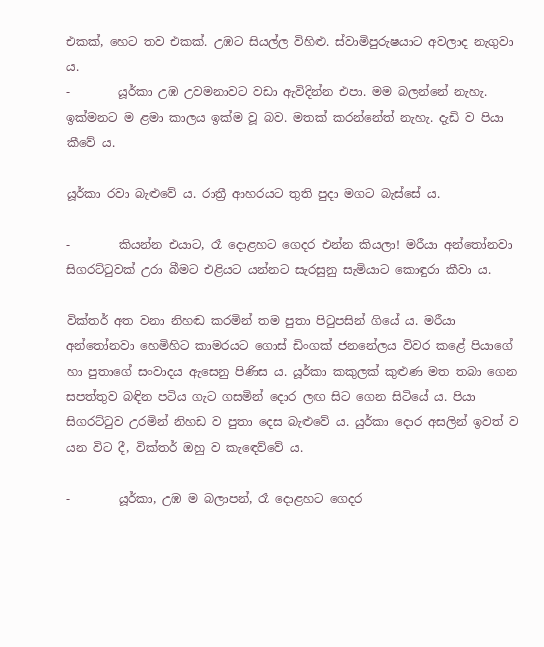එකක්, හෙට තව එකක්. උඹට සියල්ල විහිළු. ස්වාමිපුරුෂයාට අවලාද නැගුවා ය.
-        යූර්කා උඹ උවමනාවට වඩා ඇවිදින්න එපා. මම බලන්නේ නැහැ. ඉක්මනට ම ළමා කාලය ඉක්ම වූ බව. මතක් කරන්නේත් නැහැ. දැඩි ව පියා කීවේ ය.

යූර්කා රවා බැළුවේ ය. රාත්‍රී ආහරයට තුති පුදා මගට බැස්සේ ය.

-        කියන්න එයාට, රෑ දොළහට ගෙදර එන්න කියලා! මරීයා අන්තෝනවා සිගරට්ටුවක් උරා බීමට එළියට යන්නට සැරසුනු සැමියාට කොඳුරා කීවා ය.

වික්තර් අත වනා නිහඬ කරමින් තම පුතා පිටුපසින් ගියේ ය. මරීයා අන්තෝනවා හෙමිහිට කාමරයට ගොස් ඩිංගක් ජනනේලය විවර කළේ පියාගේ හා පුතාගේ සංවාදය ඇසෙනු පිණිස ය. යූර්කා කකුලක් කුළුණ මත තබා ගෙන සපත්තුව බඳින පටිය ගැට ගසමින් දොර ලඟ සිට ගෙන සිටියේ ය. පියා සිගරට්ටුව උරමින් නිහඩ ව පුතා දෙස බැළුවේ ය. යුර්කා දොර අසලින් ඉවත් ව යන විට දී, වික්තර් ඔහු ව කැඳෙව්වේ ය.

-        යූර්කා, උඹ ම බලාපන්, රෑ දොළහට ගෙදර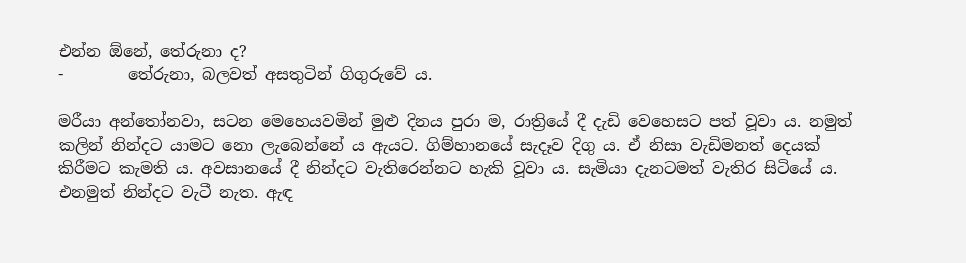එන්න ඕනේ, තේරුනා ද?
-        තේරුනා, බලවත් අසතුටින් ගිගුරුවේ ය.

මරීයා අන්තෝනවා, සටන මෙහෙයවමින් මුළු දිනය පුරා ම, රාත්‍රියේ දී දැඩි වෙහෙසට පත් වූවා ය. නමුත් කලින් නින්දට යාමට නො ලැබෙන්නේ ය ඇයට. ගිම්හානයේ සැදෑව දිගු ය. ඒ නිසා වැඩිමනත් දෙයක් කිරීමට කැමති ය. අවසානයේ දී නින්දට වැතිරෙන්නට හැකි වූවා ය. සැමියා දැනටමත් වැතිර සිටියේ ය. එනමුත් නින්දට වැටී නැත. ඇඳ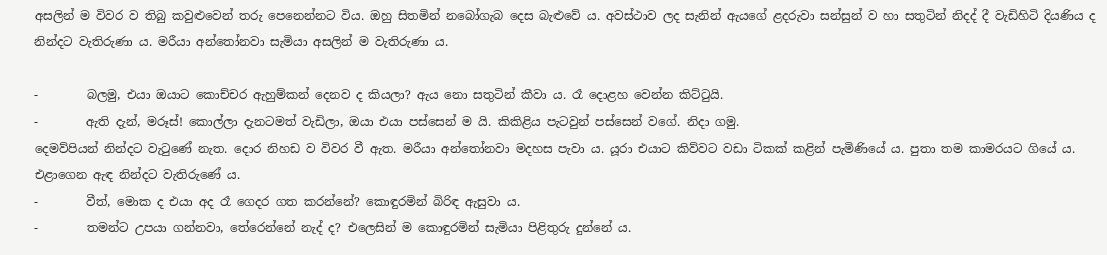අසලින් ම විවර ව තිබු කවුළුවෙන් තරු පෙනෙන්නට විය. ඔහු සිතමින් නබෝගැබ දෙස බැළුවේ ය. අවස්ථාව ලද සැනින් ඇයගේ ළදරුවා සන්සුන් ව හා සතුටින් නිදද් දී වැඩිහිටි දියණිය ද නින්දට වැතිරුණා ය. මරීයා අන්තෝනවා සැමියා අසලින් ම වැතිරුණා ය.

-        බලමු, එයා ඔයාට කොච්චර ඇහුම්කන් දෙනව ද කියලා? ඇය නො සතුටින් කීවා ය. රෑ දොළහ වෙන්න කිට්ටුයි.
-        ඇති දැන්, මරූස්! කොල්ලා දැනටමත් වැඩිලා, ඔයා එයා පස්සෙන් ම යි. කිකිළිය පැටවුන් පස්සෙන් වගේ. නිදා ගමු.
දෙමව්පියන් නින්දට වැටුණේ නැත. දොර නිහඩ ව විවර වී ඇත. මරීයා අන්තෝනවා මදහස පැවා ය. යූරා එයාට කිව්වට වඩා ටිකක් කළින් පැමිණියේ ය. පුතා තම කාමරයට ගියේ ය. එළාගෙන ඇඳ නින්දට වැතිරුණේ ය.
-        වීත්, මොක ද එයා අද රෑ ගෙදර ගත කරන්නේ? කොඳුරමින් බිරිඳ ඇසුවා ය.
-        තමන්ට උපයා ගන්නවා, තේරෙන්නේ නැද් ද? එලෙසින් ම කොඳුරමින් සැමියා පිළිතුරු දුන්නේ ය.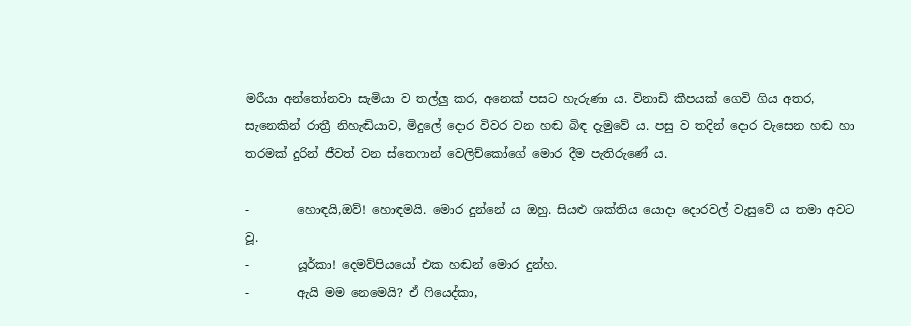මරීයා අන්තෝනවා සැමියා ව තල්ලු කර, අනෙක් පසට හැරුණා ය. විනාඩි කීපයක් ගෙවි ගිය අතර, සැනෙකින් රාත්‍රී නිහැඬියාව, මිදුලේ දොර විවර වන හඬ බිඳ දැමුවේ ය. පසු ව තදින් දොර වැසෙන හඬ හා තරමක් දුරින් ජීවත් වන ස්තෙෆාන් වෙලිච්කෝගේ මොර දීම පැතිරුණේ ය.

-        හොඳයි,ඔව්! හොඳමයි. මොර දුන්නේ ය ඔහු. සියළු ශක්තිය යොදා දොරවල් වැසුවේ ය තමා අවට වූ.
-        යූර්කා! දෙමව්පියයෝ එක හඬන් මොර දුන්හ.
-        ඇයි මම නෙමෙයි? ඒ ෆියෙද්කා,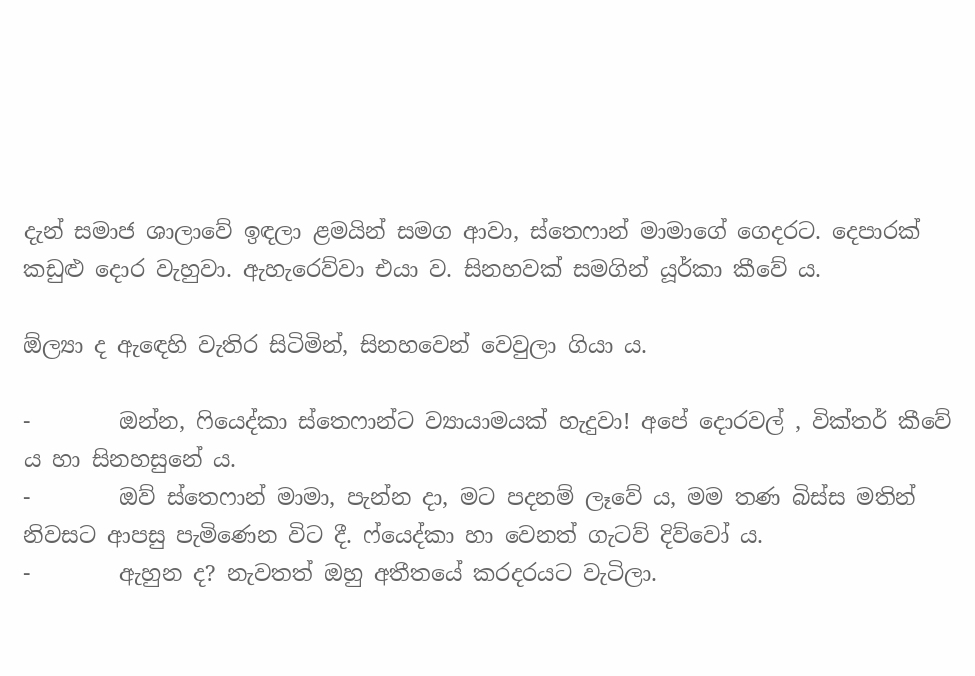දැන් සමාජ ශාලාවේ ඉඳලා ළමයින් සමග ආවා, ස්තෙෆාන් මාමාගේ ගෙදරට. දෙපාරක් කඩුළු දොර වැහුවා. ඇහැරෙව්වා එයා ව. සිනහවක් සමගින් යූර්කා කීවේ ය.

ඕල්‍යා ද ඇඳෙහි වැතිර සිටිමින්, සිනහවෙන් වෙවුලා ගියා ය.

-        ඔන්න, ෆියෙද්කා ස්තෙෆාන්ට ව්‍යායාමයක් හැදුවා! අපේ දොරවල් , වික්තර් කීවේ ය හා සිනහසුනේ ය.
-        ඔව් ස්තෙෆාන් මාමා, පැන්න දා, මට පදනම් ලෑවේ ය, මම තණ බිස්ස මතින් නිවසට ආපසු පැමිණෙන විට දී. ෆ්යෙද්කා හා වෙනත් ගැටව් දිව්වෝ ය.
-        ඇහුන ද? නැවතත් ඔහු අතීතයේ කරදරයට වැටිලා.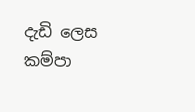දැඩි ලෙස කම්පා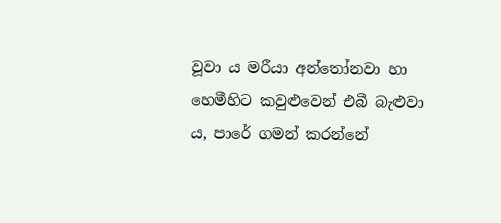වූවා ය මරීයා අන්තෝනවා හා හෙමීහිට කවුළුවෙන් එබී බැළුවා ය, පාරේ ගමන් කරන්නේ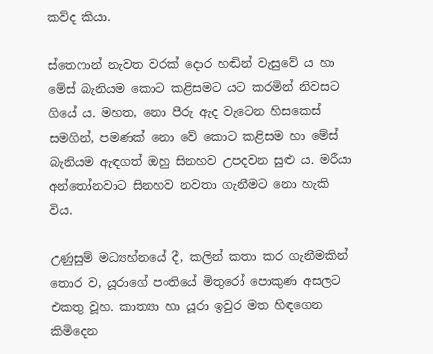කව්ද කියා.

ස්තෙෆාන් නැවත වරක් දොර හඬින් වැසුවේ ය හා මේස් බැනියම කොට කළිසමට යට කරමින් නිවසට ගියේ ය. මහත, නො පීරු ඇද වැටෙන හිසකෙස් සමගින්, පමණක් නො වේ කොට කළිසම හා මේස් බැනියම ඇඳගත් ඔහු සිනහව උපදවන සුළු ය. මරීයා අන්තෝනවාට සිනහව නවතා ගැනීමට නො හැකි විය.

උණුසුම් මධ්‍යහ්නයේ දී, කලින් කතා කර ගැනීමකින් තොර ව, යූරාගේ පංතියේ මිතුරෝ පොකුණ අසලට එකතු වූහ. කාත්‍යා හා යූරා ඉවුර මත හිඳගෙන කිමිදෙන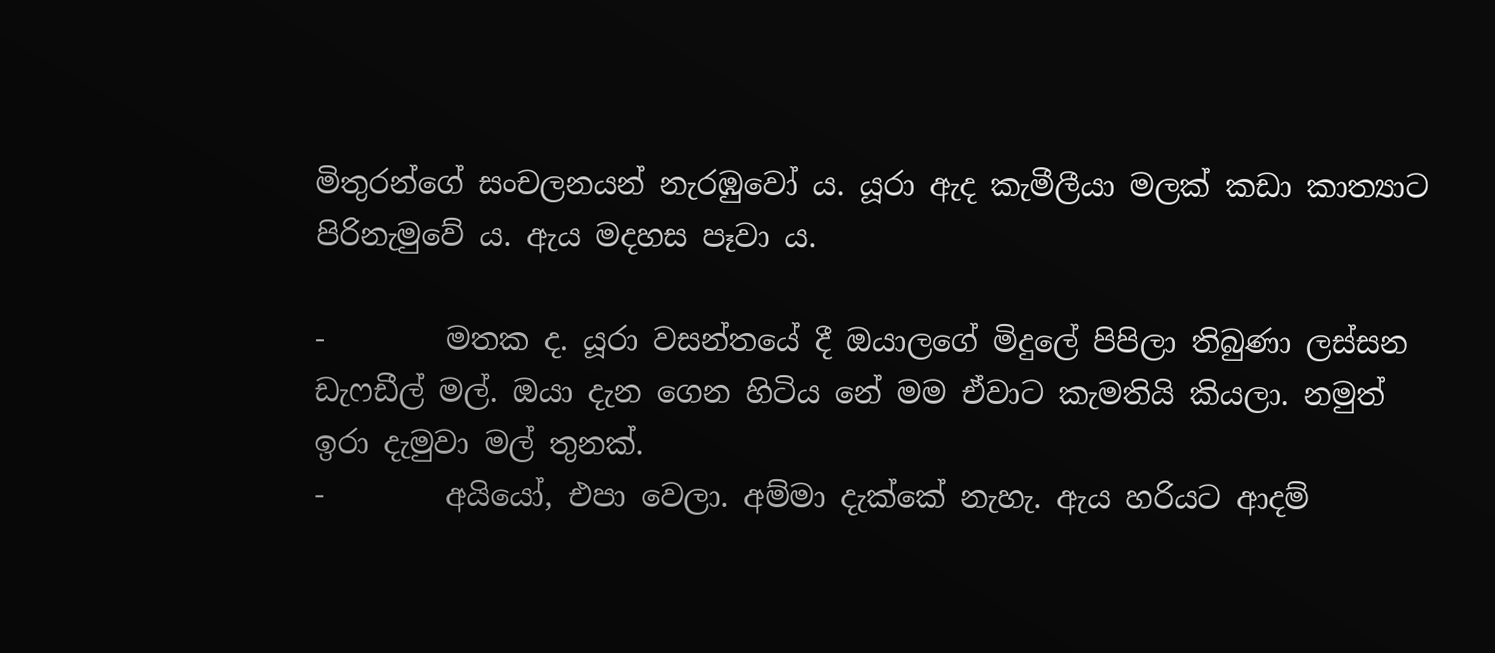මිතුරන්ගේ සංචලනයන් නැරඹුවෝ ය. යූරා ඇද කැමීලීයා මලක් කඩා කාත්‍යාට පිරිනැමුවේ ය. ඇය මදහස පෑවා ය.

-        මතක ද. යූරා වසන්තයේ දී ඔයාලගේ මිදුලේ පිපිලා තිබුණා ලස්සන ඩැෆඩීල් මල්. ඔයා දැන ගෙන හිටිය නේ මම ඒවාට කැමතියි කියලා. නමුත් ඉරා දැමුවා මල් තුනක්.
-        අයියෝ, එපා වෙලා. අම්මා දැක්කේ නැහැ. ඇය හරියට ආදම්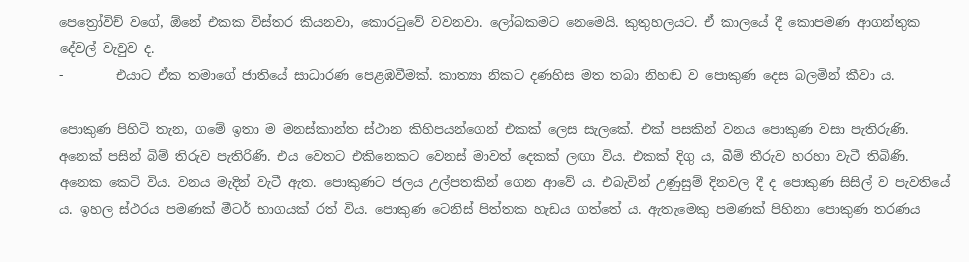පෙත්‍රෝවිච් වගේ, ඕනේ එකක විස්තර කියනවා, කොරටුවේ වවනවා. ලෝබකමට නෙමෙයි. කුතුහලයට. ඒ කාලයේ දී කොපමණ ආගන්තුක දේවල් වැවුව ද.
-        එයාට ඒක තමාගේ ජාතියේ සාධාරණ පෙළඹවීමක්. කාත්‍යා නිකට දණහිස මත තබා නිහඬ ව පොකුණ දෙස බලමින් කීවා ය.

පොකුණ පිහිටි තැන, ගමේ ඉතා ම මනස්කාන්ත ස්ථාන කිහිපයන්ගෙන් එකක් ලෙස සැලකේ. එක් පසකින් වනය පොකුණ වසා පැතිරුණි. අනෙක් පසින් බිම් තිරුව පැතිරිණි. එය වෙතට එකිනෙකට වෙනස් මාවත් දෙකක් ලඟා විය. එකක් දිගු ය, බීම් තීරුව හරහා වැටී තිබිණි. අනෙක කෙටි විය. වනය මැදින් වැටී ඇත. පොකුණට ජලය උල්පතකින් ගෙන ආවේ ය. එබැවින් උණුසුම් දිනවල දී ද පොකුණ සිසිල් ව පැවතියේ ය. ඉහල ස්ථරය පමණක් මීටර් භාගයක් රත් විය. පොකුණ ටෙනිස් පිත්තක හැඩය ගත්තේ ය. ඇතැමෙකු පමණක් පිහිනා පොකුණ තරණය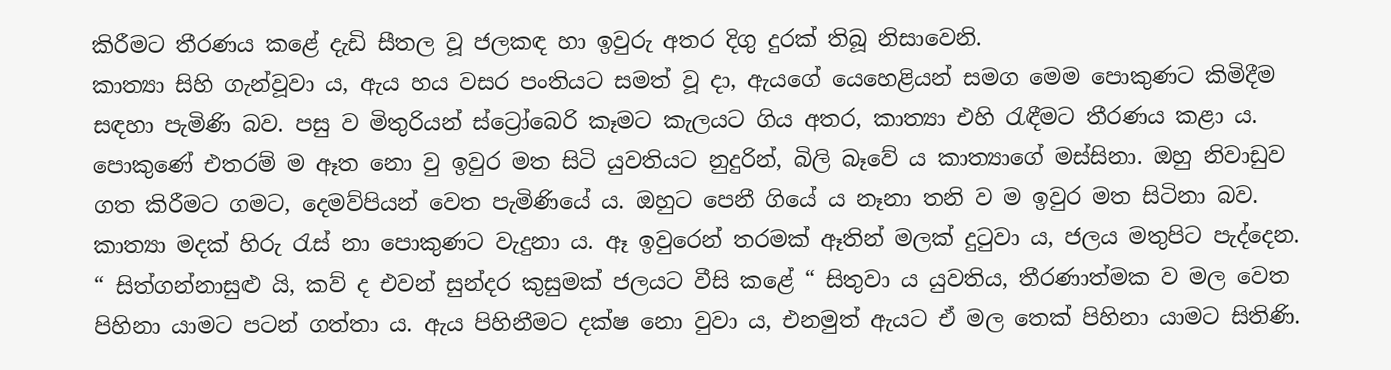කිරීමට තීරණය කළේ දැඩි සීතල වූ ජලකඳ හා ඉවුරු අතර දිගු දුරක් තිබූ නිසාවෙනි.
කාත්‍යා සිහි ගැන්වූවා ය, ඇය හය වසර පංතියට සමත් වූ දා, ඇයගේ යෙහෙළියන් සමග මෙම පොකුණට කිමිදීම සඳහා පැමිණි බව. පසු ව මිතුරියන් ස්ට්‍රෝබෙරි කෑමට කැලයට ගිය අතර, කාත්‍යා එහි රැඳීමට තීරණය කළා ය. පොකුණේ එතරම් ම ඈත නො වු ඉවුර මත සිටි යුවතියට නුදුරින්, බිලි බෑවේ ය කාත්‍යාගේ මස්සිනා. ඔහු නිවාඩුව ගත කිරීමට ගමට, දෙමව්පියන් වෙත පැමිණියේ ය. ඔහුට පෙනී ගියේ ය නෑනා තනි ව ම ඉවුර මත සිටිනා බව. කාත්‍යා මදක් හිරු රැස් නා පොකුණට වැදුනා ය. ඈ ඉවුරෙන් තරමක් ඈතින් මලක් දුටුවා ය, ජලය මතුපිට පැද්දෙන. “ සිත්ගන්නාසුළු යි, කව් ද එවන් සුන්දර කුසුමක් ජලයට වීසි කළේ “ සිතුවා ය යුවතිය, තීරණාත්මක ව මල වෙත පිහිනා යාමට පටන් ගත්තා ය. ඇය පිහිනීමට දක්ෂ නො වුවා ය, එනමුත් ඇයට ඒ මල තෙක් පිහිනා යාමට සිතිණි.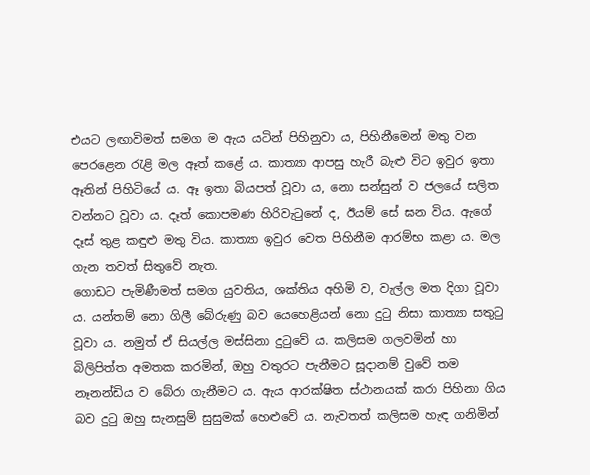එයට ලඟාවිමත් සමග ම ඇය යටින් පිහිනුවා ය, පිහිනීමෙන් මතු වන පෙරළෙන රැළි මල ඈත් කළේ ය. කාත්‍යා ආපසු හැරී බැළු විට ඉවුර ඉතා ඈතින් පිහිටියේ ය. ඈ ඉතා බියපත් වූවා ය, නො සන්සුන් ව ජලයේ සලිත වන්නට වූවා ය. දෑත් කොපමණ හිරිවැටුනේ ද, ඊයම් සේ ඝන විය. ඇගේ දෑස් තුළ කඳුළු මතු විය. කාත්‍යා ඉවුර වෙත පිහිනීම ආරම්භ කළා ය. මල ගැන තවත් සිතුවේ නැත.
ගොඩට පැමිණීමත් සමග යුවතිය, ශක්තිය අහිමි ව, වැල්ල මත දිගා වූවා ය. යන්තම් නො ගිලී බේරුණු බව යෙහෙළියන් නො දුටු නිසා කාත්‍යා සතුටු වූවා ය. නමුත් ඒ සියල්ල මස්සිනා දුටුවේ ය. කලිසම ගලවමින් හා බිලිපිත්ත අමතක කරමින්, ඔහු වතුරට පැනීමට සූදානම් වුවේ තම නෑනන්ඩිය ව බේරා ගැනීමට ය. ඇය ආරක්ෂිත ස්ථානයක් කරා පිහිනා ගිය බව දුටු ඔහු සැනසුම් සුසුමක් හෙළුවේ ය. නැවතත් කලිසම හැඳ ගනිමින්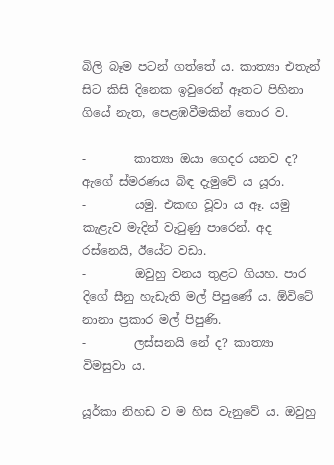බිලි බෑම පටන් ගත්තේ ය. කාත්‍යා එතැන් සිට කිසි දිනෙක ඉවුරෙන් ඈතට පිහිනා ගියේ නැත, පෙළඹවීමකින් තොර ව.

-        කාත්‍යා ඔයා ගෙදර යනව ද? ඇගේ ස්මරණය බිඳ දැමුවේ ය යූරා.
-        යමු. එකඟ වූවා ය ඈ. යමු කැළැව මැදින් වැටුණු පාරෙන්. අද රස්නෙයි, ඊයේට වඩා.
-        ඔවුහු වනය තුළට ගියහ. පාර දිගේ සීනු හැඩැති මල් පිපුණේ ය. ඕවිටේ නානා ප්‍රකාර මල් පිපුණි.
-        ලස්සනයි නේ ද? කාත්‍යා විමසුවා ය.

යූර්කා නිහඩ ව ම හිස වැනුවේ ය. ඔවුහු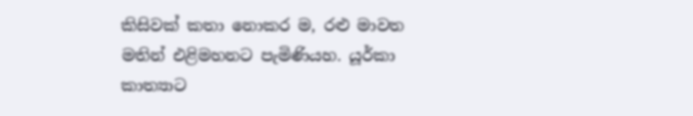කිසිවක් කතා නොකර ම, රළු මාවත මතින් එළිමහනට පැමිණියහ. යූර්කා කාත්‍යාට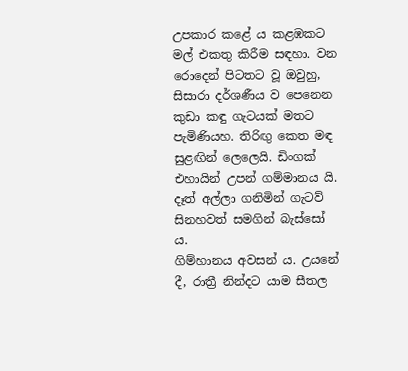උපකාර කළේ ය කළඹකට මල් එකතු කිරීම සඳහා. වන රොදෙන් පිටතට වූ ඔවුහු, සිසාරා දර්ශණීය ව පෙනෙන කුඩා කඳු ගැටයක් මතට පැමිණියහ. තිරිඟු කෙත මඳ සුළඟින් ලෙලෙයි. ඩිංගක් එහායින් උපන් ගම්මානය යි. දෑත් අල්ලා ගනිමින් ගැටව් සිනහවත් සමගින් බැස්සෝ ය.
ගිම්හානය අවසන් ය. උයනේ දී, රාත්‍රී නින්දට යාම සීතල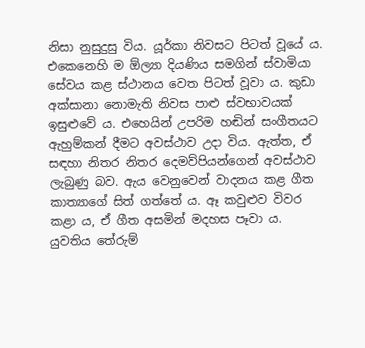නිසා නුසුදුසු විය. යූර්කා නිවසට පිටත් වූයේ ය. එකෙනෙහි ම ඕල්‍යා දියණිය සමගින් ස්වාමියා සේවය කළ ස්ථානය වෙත පිටත් වූවා ය. කුඩා අක්සානා නොමැති නිවස පාළු ස්වභාවයක් ඉසුළුවේ ය. එහෙයින් උපරිම හඬින් සංගීතයට ඇහුම්කන් දීමට අවස්ථාව උදා විය. ඇත්ත, ඒ සඳහා නිතර නිතර දෙමව්පියන්ගෙන් අවස්ථාව ලැබුණු බව. ඇය වෙනුවෙන් වාදනය කළ ගීත කාත්‍යාගේ සිත් ගත්තේ ය. ඈ කවුළුව විවර කළා ය, ඒ ගීත අසමින් මදහස පෑවා ය. යුවතිය තේරුම්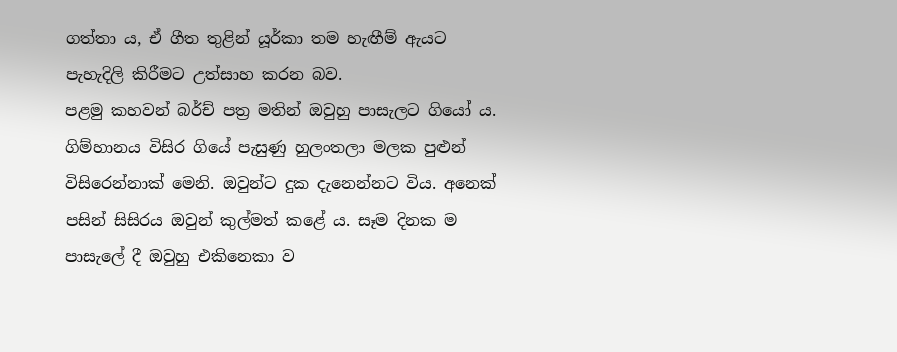ගත්තා ය, ඒ ගීත තුළින් යූර්කා තම හැඟීම් ඇයට පැහැදිලි කිරීමට උත්සාහ කරන බව.
පළමු කහවන් බර්ච් පත්‍ර මතින් ඔවුහු පාසැලට ගියෝ ය. ගිම්හානය විසිර ගියේ පැසුණු හුලංතලා මලක පුළුන් විසිරෙන්නාක් මෙනි. ඔවුන්ට දුක දැනෙන්නට විය. අනෙක් පසින් සිසිරය ඔවුන් කුල්මත් කළේ ය. සෑම දිනක ම පාසැලේ දී ඔවුහු එකිනෙකා ව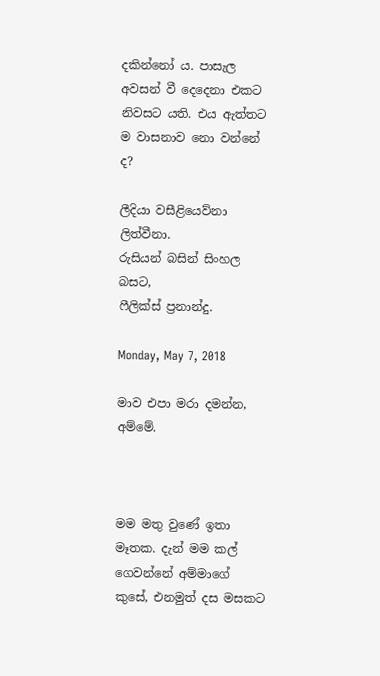දකින්නෝ ය. පාසැල අවසන් වී දෙදෙනා එකට නිවසට යති. එය ඇත්තට ම වාසනාව නො වන්නේ ද?

ලීදියා වසීළියෙව්නා ලිත්වීනා.
රුසියන් බසින් සිංහල බසට,
ෆීලික්ස් ප්‍රනාන්දු.

Monday, May 7, 2018

මාව එපා මරා දමන්න, අම්මේ.



මම මතු වුණේ ඉතා මෑතක. දැන් මම කල් ගෙවන්නේ අම්මාගේ කුසේ, එනමුත් දස මසකට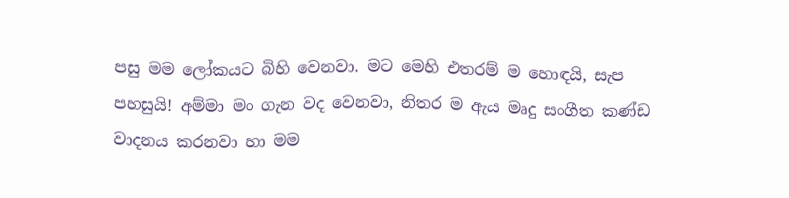පසු මම ලෝකයට බිහි වෙනවා. මට මෙහි එතරම් ම හොඳයි, සැප පහසුයි! අම්මා මං ගැන වද වෙනවා, නිතර ම ඇය මෘදු සංගීත කණ්ඩ වාදනය කරනවා හා මම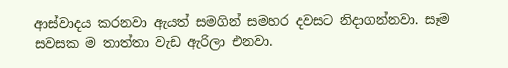ආස්වාදය කරනවා ඇයත් සමගින් සමහර දවසට නිදාගන්නවා. සෑම සවසක ම තාත්තා වැඩ ඇරිලා එනවා.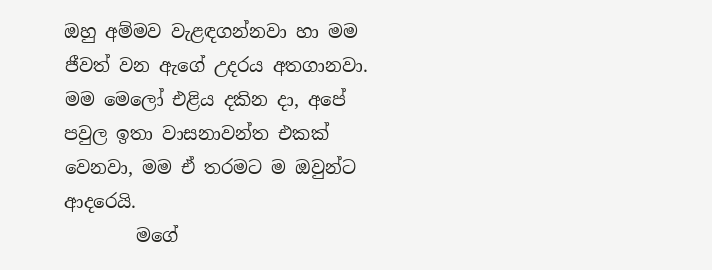ඔහු අම්මව වැළඳගන්නවා හා මම ජීවත් වන ඇගේ උදරය අතගානවා. මම මෙලෝ එළිය දකින දා, අපේ පවුල ඉතා වාසනාවන්ත එකක් වෙනවා, මම ඒ තරමට ම ඔවුන්ට ආදරෙයි.
        මගේ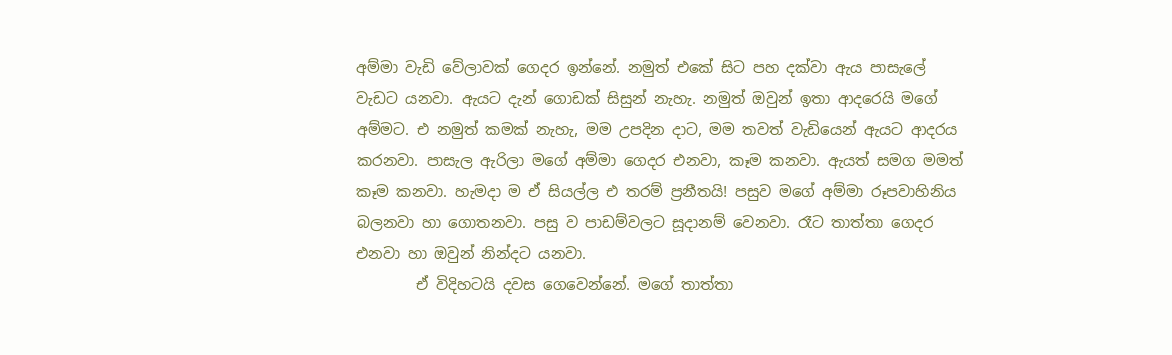අම්මා වැඩි වේලාවක් ගෙදර ඉන්නේ. නමුත් එකේ සිට පහ දක්වා ඇය පාසැලේ වැඩට යනවා. ඇයට දැන් ගොඩක් සිසුන් නැහැ. නමුත් ඔවුන් ඉතා ආදරෙයි මගේ අම්මට. එ නමුත් කමක් නැහැ, මම උපදින දාට, මම තවත් වැඩියෙන් ඇයට ආදරය කරනවා. පාසැල ඇරිලා මගේ අම්මා ගෙදර එනවා, කෑම කනවා. ඇයත් සමග මමත් කෑම කනවා. හැමදා ම ඒ සියල්ල එ තරම් ප්‍රනීතයි! පසුව මගේ අම්මා රූපවාහිනිය බලනවා හා ගොතනවා. පසු ව පාඩම්වලට සූදානම් වෙනවා. රෑට තාත්තා ගෙදර එනවා හා ඔවුන් නින්දට යනවා.
        ඒ විදිහටයි දවස ගෙවෙන්නේ. මගේ තාත්තා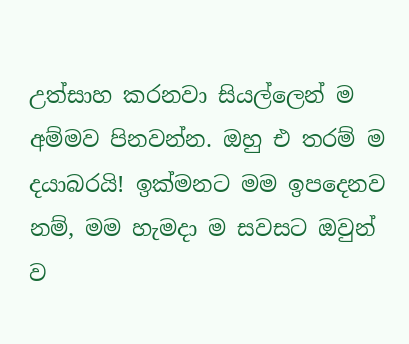උත්සාහ කරනවා සියල්ලෙන් ම අම්මව පිනවන්න. ඔහු එ තරම් ම දයාබරයි! ඉක්මනට මම ඉපදෙනව නම්, මම හැමදා ම සවසට ඔවුන් ව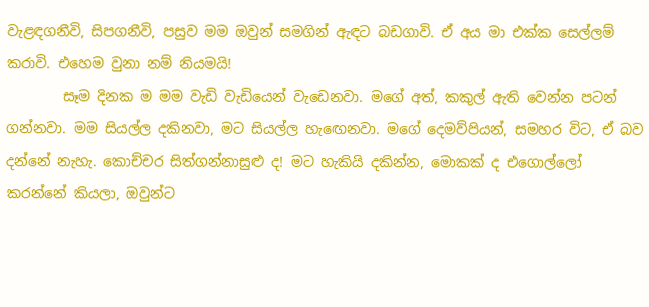වැළඳගනීවි, සිපගනීවි, පසුව මම ඔවුන් සමගින් ඇඳට බඩගාවි. ඒ අය මා එක්ක සෙල්ලම් කරාවි. එහෙම වුනා නම් නියමයි!
        සෑම දිනක ම මම වැඩි වැඩියෙන් වැඩෙනවා. මගේ අත්, කකුල් ඇති වෙන්න පටන් ගන්නවා. මම සියල්ල දකිනවා, මට සියල්ල හැඟෙනවා. මගේ දෙමව්පියන්, සමහර විට, ඒ බව දන්නේ නැහැ. කොච්චර සිත්ගන්නාසුළු ද! මට හැකියි දකින්න, මොකක් ද එගොල්ලෝ කරන්නේ කියලා, ඔවුන්ට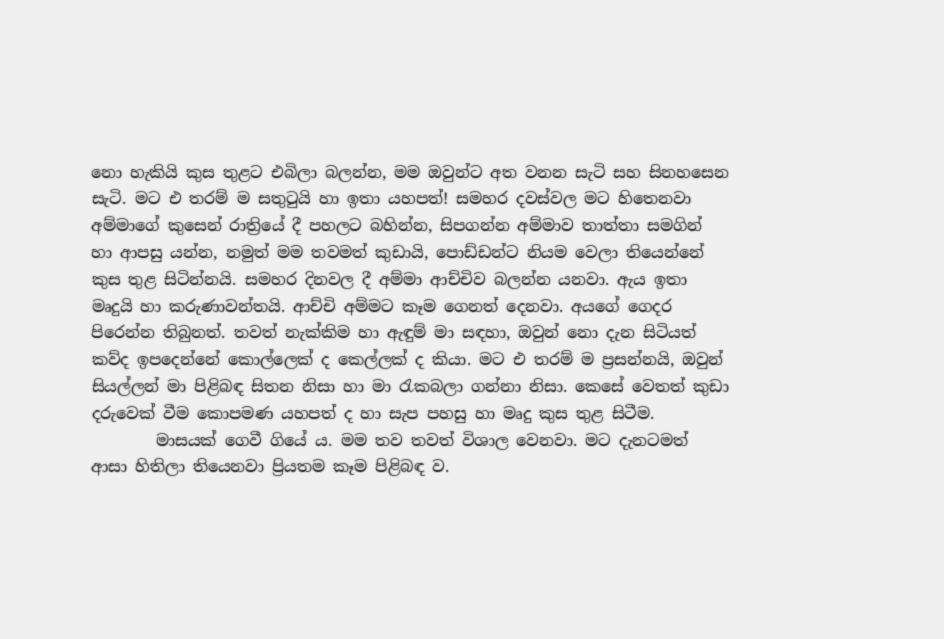නො හැකියි කුස තුළට එබිලා බලන්න, මම ඔවුන්ට අත වනන සැටි සහ සිනහසෙන සැටි. මට එ තරම් ම සතුටුයි හා ඉතා යහපත්! සමහර දවස්වල මට හිතෙනවා අම්මාගේ කුසෙන් රාත්‍රියේ දී පහලට බහින්න, සිපගන්න අම්මාව තාත්තා සමගින් හා ආපසු යන්න, නමුත් මම තවමත් කුඩායි, පොඩ්ඩන්ට නියම වෙලා තියෙන්නේ කුස තුළ සිටින්නයි. සමහර දිනවල දී අම්මා ආච්චිව බලන්න යනවා. ඇය ඉතා මෘදුයි හා කරුණාවන්තයි. ආච්චි අම්මට කෑම ගෙනත් දෙනවා. අයගේ ගෙදර පිරෙන්න තිබුනත්. තවත් නැක්කිම හා ඇඳුම් මා සඳහා, ඔවුන් නො දැන සිටියත් කව්ද ඉපදෙන්නේ කොල්ලෙක් ද කෙල්ලක් ද කියා. මට එ තරම් ම ප්‍රසන්නයි, ඔවුන් සියල්ලන් මා පිළිබඳ සිතන නිසා හා මා රැකබලා ගන්නා නිසා. කෙසේ වෙතත් කුඩා දරුවෙක් වීම කොපමණ යහපත් ද හා සැප පහසු හා මෘදු කුස තුළ සිටීම.
        මාසයක් ගෙවී ගියේ ය. මම තව තවත් විශාල වෙනවා. මට දැනටමත් ආසා හිතිලා තියෙනවා ප්‍රියතම කෑම පිළිබඳ ව.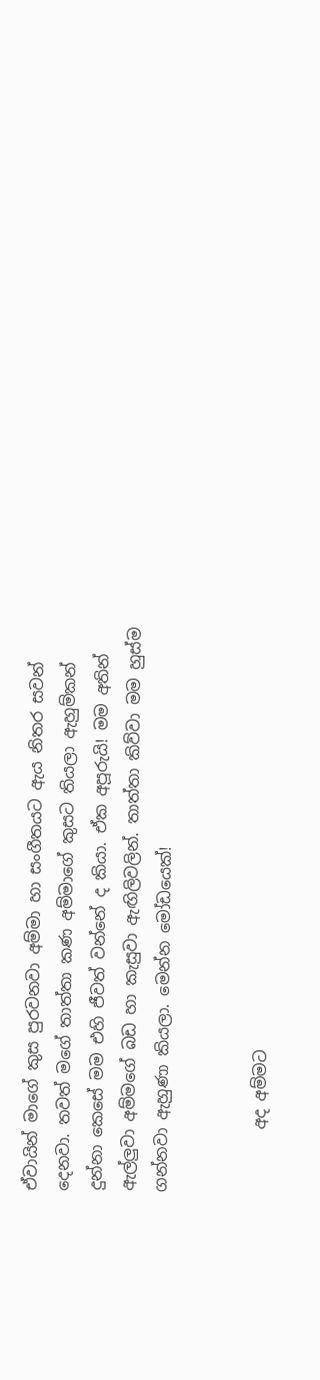ඒවායින් මාගේ කුස පුරවනවා අම්මා හා සංගීතයට ඇය නිතර සවන් දෙනවා. තවත් මගේ තාත්තා කණ අම්මාගේ කුසට තියලා ඇහුම්කන් දුන්නා කෙසේ මම එහි ජීවත් වන්නේ ද කියා. ඒක අපූරුයි! මම අතින් ඇල්ලුවා අම්මගේ බඩ හා කැසුවා ඇඟිලිවලින්. තාත්තා කිව්වා මම හුස්ම ගන්නවා ඇහුණා කියලා. මෙන්න මෝඩයෙක්!


        අද අම්මට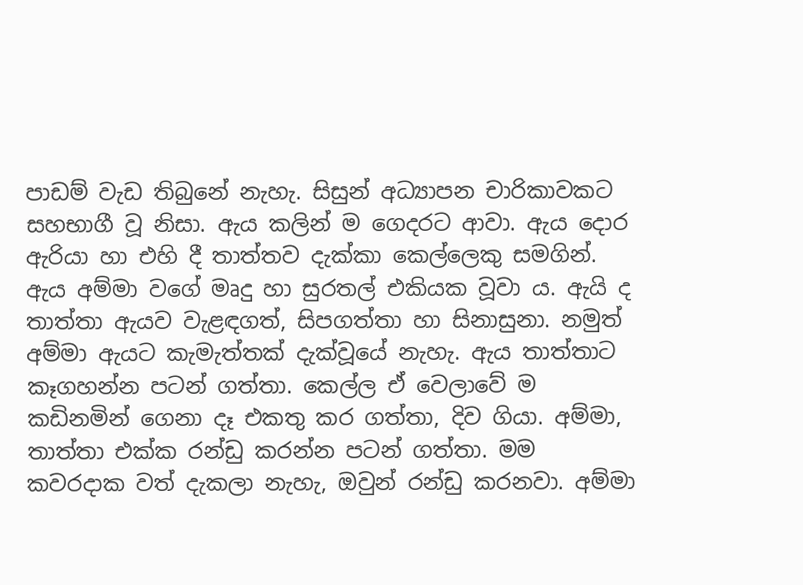පාඩම් වැඩ තිබුනේ නැහැ. සිසුන් අධ්‍යාපන චාරිකාවකට සහභාගී වූ නිසා. ඇය කලින් ම ගෙදරට ආවා. ඇය දොර ඇරියා හා එහි දී තාත්තව දැක්කා කෙල්ලෙකු සමගින්. ඇය අම්මා වගේ මෘදු හා සුරතල් එකියක වූවා ය. ඇයි ද තාත්තා ඇයව වැළඳගත්, සිපගත්තා හා සිනාසුනා. නමුත් අම්මා ඇයට කැමැත්තක් දැක්වූයේ නැහැ. ඇය තාත්තාට කෑගහන්න පටන් ගත්තා. කෙල්ල ඒ වෙලාවේ ම කඩිනමින් ගෙනා දෑ එකතු කර ගත්තා, දිව ගියා. අම්මා, තාත්තා එක්ක රන්ඩු කරන්න පටන් ගත්තා. මම කවරදාක වත් දැකලා නැහැ, ඔවුන් රන්ඩු කරනවා. අම්මා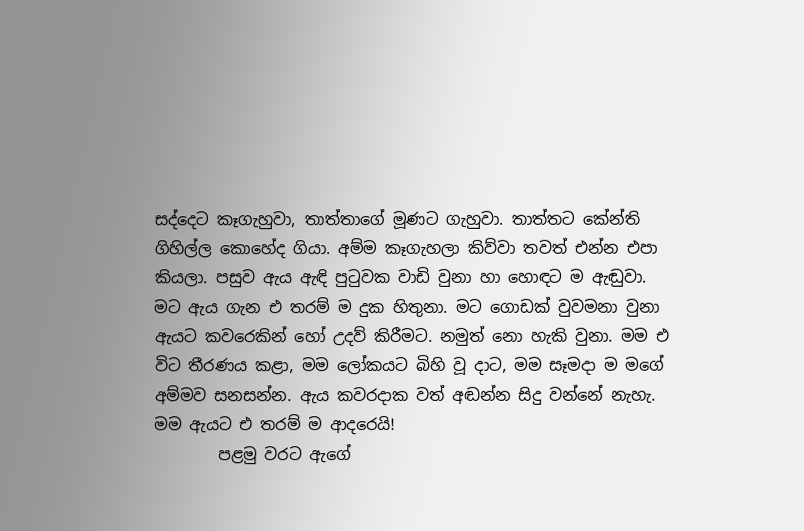සද්දෙට කෑගැහුවා, තාත්තාගේ මූණට ගැහුවා. තාත්තට කේන්ති ගිහිල්ල කොහේද ගියා. අම්ම කෑගැහලා කිව්වා තවත් එන්න එපා කියලා. පසුව ඇය ඇඳි පුටුවක වාඩි වුනා හා හොඳට ම ඇඬුවා. මට ඇය ගැන එ තරම් ම දුක හිතුනා. මට ගොඩක් වුවමනා වුනා ඇයට කවරෙකින් හෝ උදව් කිරීමට. නමුත් නො හැකි වුනා. මම එ විට තීරණය කළා, මම ලෝකයට බිහි වූ දාට, මම සෑමදා ම මගේ අම්මව සනසන්න. ඇය කවරදාක වත් අඬන්න සිදු වන්නේ නැහැ. මම ඇයට එ තරම් ම ආදරෙයි!
        පළමු වරට ඇගේ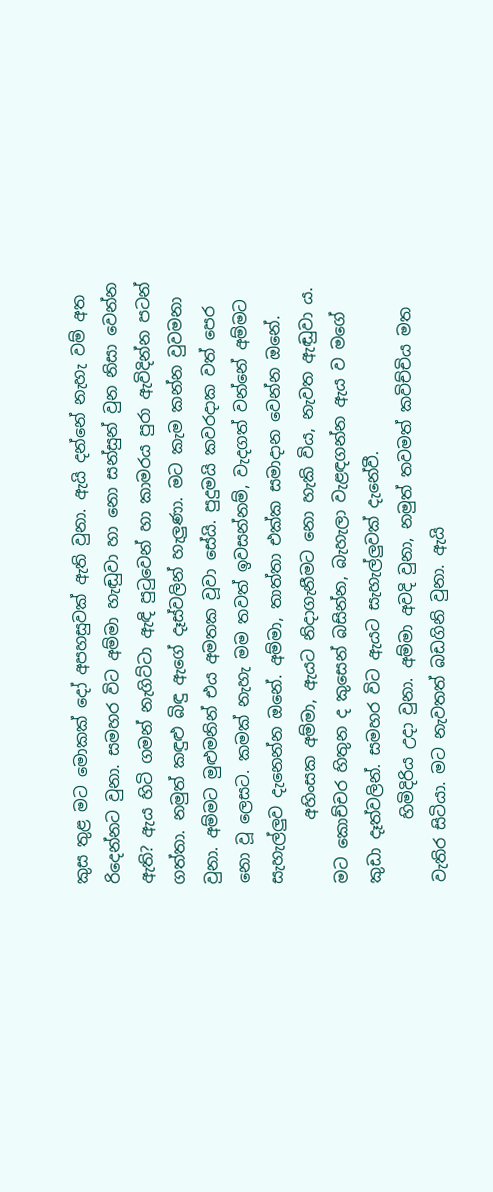කුස තුළ මට මොකක් දෝ අපහසුවක් ඇති වුනා. ඇයි දන්නේ නැහැ වම් අත රිදෙන්නට වුනා. සමහර විට අම්මා හැඬුවා හා නො සන්සුන් වුන නිසා වෙන්න ඇති? ඇය හිටි ගමන් නැගිට්ටා ඇඳි පුටුවෙන් හා කාමරය පුරා ඇවිදින්න පටන් ගත්තා. නමුත් කඳුළු බිඳු ඇගේ දෑස්වලින් හැලුණා. මට කැම කන්න වුවමනා වුනා. අම්මට මුළුමනින් එය අමතක වූවා සේයි. පුදුමයි කවරදාක වත් පෙර නො වූ ලෙසට. කමක් නැහැ මම තවත් ඉවසන්නම්, වැදගත් වන්නේ අම්මට සැහැල්ලුව දැනෙන්න ඔනේ. අම්මා, තාත්තා එක්ක සමාදාන වෙන්න ඔනේ.
        අහිංසක අම්මා, ඇයට නිදාගැනීමට නො හැකි විය, නැවත ඇඬුවා ය. මට කොච්චර හිතුන ද කුසෙන් බසින්න, බැහැලා වැළඳගන්න ඇය ව මගේ කුඩා දෑත්වලින්. සමහර විට ඇයට සැහැල්ලුවක් දැනේවී.
        හිමිදිරිය උදා වුනා. අම්මා අවදි වුනා, නමුත් තවමත් කවිච්චිය මත වැතිර සිටියා. මට නැවතත් බඩගිනි වුනා. ඇයි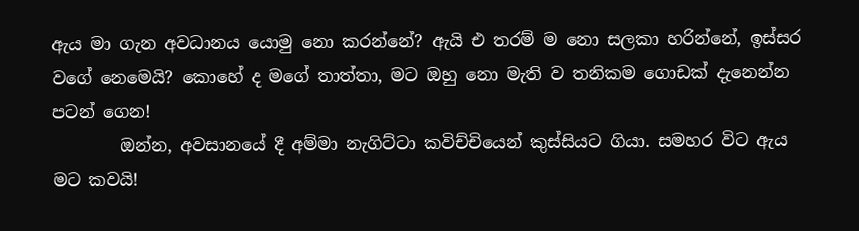ඇය මා ගැන අවධානය යොමු නො කරන්නේ? ඇයි එ තරම් ම නො සලකා හරින්නේ, ඉස්සර වගේ නෙමෙයි? කොහේ ද මගේ තාත්තා, මට ඔහු නො මැති ව තනිකම ගොඩක් දැනෙන්න පටන් ගෙන!
        ඔන්න, අවසානයේ දී අම්මා නැගිට්ටා කවිච්චියෙන් කුස්සියට ගියා. සමහර විට ඇය මට කවයි!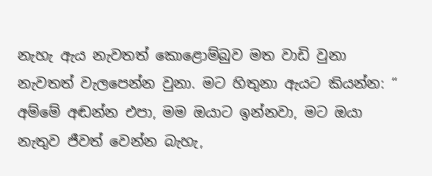නැහැ ඇය නැවතත් කොළොම්බුව මත වාඩි වුනා නැවතත් වැලපෙන්න වුනා. මට හිතුනා ඇයට කියන්න: “ අම්මේ අඬන්න එපා, මම ඔයාට ඉන්නවා, මට ඔයා නැතුව ජීවත් වෙන්න බැහැ,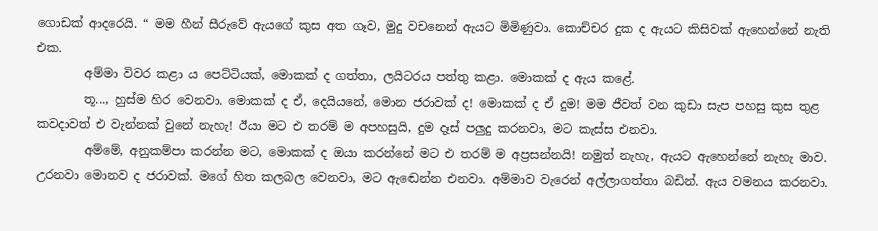ගොඩක් ආදරෙයි. “ මම හීන් සීරුවේ ඇයගේ කුස අත ගෑව, මුදු වචනෙන් ඇයට මිමිණුවා. කොච්චර දුක ද ඇයට කිසිවක් ඇහෙන්නේ නැති එක.
        අම්මා විවර කළා ය පෙට්ටියක්, මොකක් ද ගත්තා, ලයිටරය පත්තු කළා. මොකක් ද ඇය කළේ.
        තූ..., හුස්ම හිර වෙනවා. මොකක් ද ඒ, දෙයියනේ, මොන ජරාවක් ද! මොකක් ද ඒ දුම! මම ජීවත් වන කුඩා සැප පහසු කුස තුළ කවදාවත් එ වැන්නක් වුනේ නැහැ! ඊයා මට එ තරම් ම අපහසුයි, දුම දෑස් පලුදු කරනවා, මට කැස්ස එනවා.
        අම්මේ, අනුකම්පා කරන්න මට, මොකක් ද ඔයා කරන්නේ මට එ තරම් ම අප්‍රසන්නයි! නමුත් නැහැ, ඇයට ඇහෙන්නේ නැහැ මාව. උරනවා මොනව ද ජරාවක්. මගේ හිත කලබල වෙනවා, මට ඇඬෙන්න එනවා. අම්මාව වැරෙන් අල්ලාගත්තා බඩින්. ඇය වමනය කරනවා.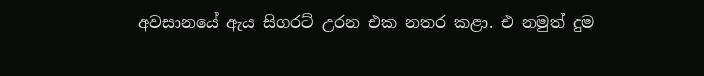අවසානයේ ඇය සිගරට් උරන එක නතර කළා. එ නමුත් දුම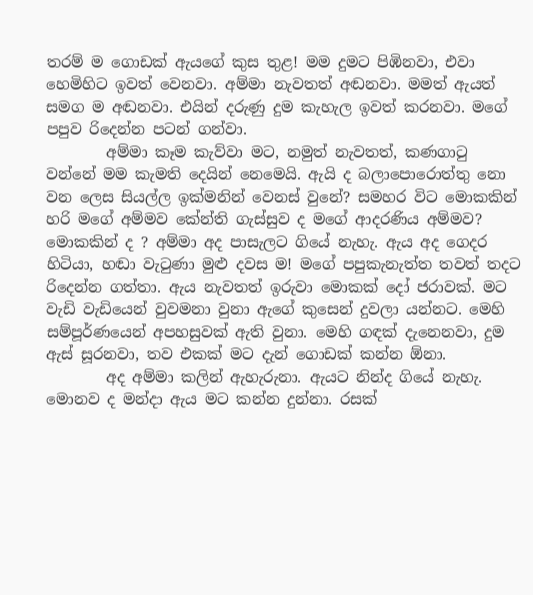තරම් ම ගොඩක් ඇයගේ කුස තුළ! මම දුමට පිඹිනවා, එවා හෙමිහිට ඉවත් වෙනවා. අම්මා නැවතත් අඬනවා. මමත් ඇයත් සමග ම අඬනවා. එයින් දරුණු දුම කැහැල ඉවත් කරනවා. මගේ පපුව රිදෙන්න පටන් ගන්වා.
        අම්මා කෑම කැව්වා මට, නමුත් නැවතත්, කණගාටු වන්නේ මම කැමති දෙයින් නෙමෙයි. ඇයි ද බලාපොරොත්තු නො වන ලෙස සියල්ල ඉක්මනින් වෙනස් වුනේ? සමහර විට මොකකින් හරි මගේ අම්මව කේන්ති ගැස්සුව ද මගේ ආදරණිය අම්මව? මොකකින් ද ? අම්මා අද පාසැලට ගියේ නැහැ. ඇය අද ගෙදර හිටියා, හඬා වැටුණා මුළු දවස ම! මගේ පපුකැනැත්ත තවත් තදට රිදෙන්න ගත්තා. ඇය නැවතත් ඉරුවා මොකක් දෝ ජරාවක්. මට වැඩි වැඩියෙන් වුවමනා වුනා ඇගේ කුසෙන් දුවලා යන්නට. මෙහි සම්පූර්ණයෙන් අපහසුවක් ඇති වුනා. මෙහි ගඳක් දැනෙනවා, දුම ඇස් සූරනවා, තව එකක් මට දැන් ගොඩක් කන්න ඕනා.
        අද අම්මා කලින් ඇහැරුනා. ඇයට නින්ද ගියේ නැහැ. මොනව ද මන්දා ඇය මට කන්න දුන්නා. රසක්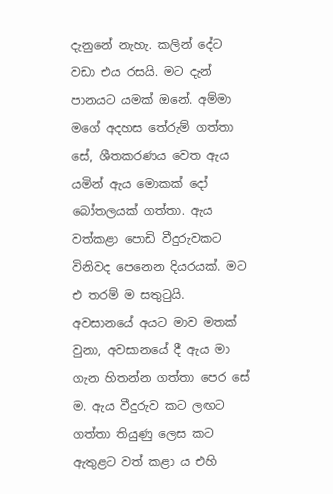දැනුනේ නැහැ. කලින් දේට වඩා එය රසයි. මට දැන් පානයට යමක් ඔනේ. අම්මා මගේ අදහස තේරුම් ගත්තා සේ, ශීතකරණය වෙත ඇය යමින් ඇය මොකක් දෝ බෝතලයක් ගත්තා. ඇය වත්කළා පොඩි වීදුරුවකට විනිවද පෙනෙන දියරයක්. මට එ තරම් ම සතුටුයි. අවසානයේ අයට මාව මතක් වුනා, අවසානයේ දී ඇය මා ගැන හිතන්න ගත්තා පෙර සේ ම. ඇය වීදුරුව කට ලඟට ගත්තා තියුණු ලෙස කට ඇතුළට වත් කළා ය එහි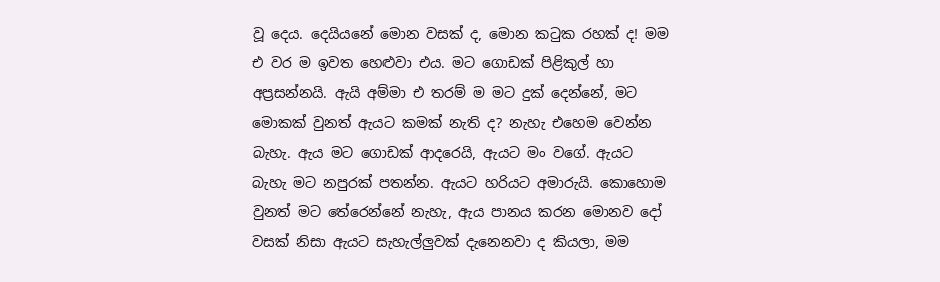වූ දෙය. දෙයියනේ මොන වසක් ද, මොන කටුක රහක් ද! මම එ වර ම ඉවත හෙළුවා එය. මට ගොඩක් පිළිකුල් හා අප්‍රසන්නයි. ඇයි අම්මා එ තරම් ම මට දුක් දෙන්නේ, මට මොකක් වුනත් ඇයට කමක් නැති ද? නැහැ එහෙම වෙන්න බැහැ. ඇය මට ගොඩක් ආදරෙයි, ඇයට මං වගේ. ඇයට බැහැ මට නපුරක් පතන්න. ඇයට හරියට අමාරුයි. කොහොම වුනත් මට තේරෙන්නේ නැහැ, ඇය පානය කරන මොනව දෝ වසක් නිසා ඇයට සැහැල්ලුවක් දැනෙනවා ද කියලා, මම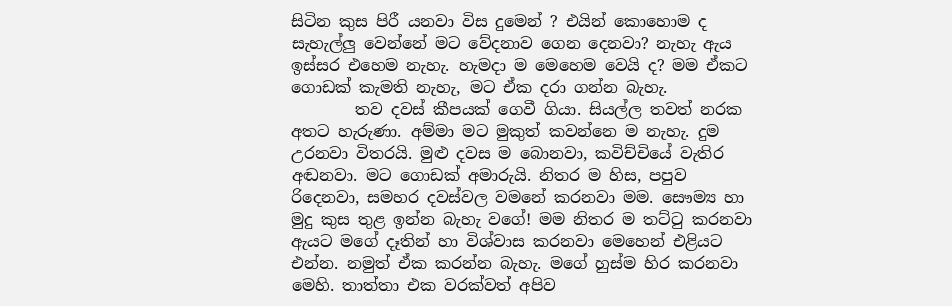සිටින කුස පිරී යනවා විස දුමෙන් ? එයින් කොහොම ද සැහැල්ලු වෙන්නේ මට වේදනාව ගෙන දෙනවා? නැහැ ඇය ඉස්සර එහෙම නැහැ. හැමදා ම මෙහෙම වෙයි ද? මම ඒකට ගොඩක් කැමති නැහැ, මට ඒක දරා ගන්න බැහැ.
        තව දවස් කීපයක් ගෙවී ගියා. සියල්ල තවත් නරක අතට හැරුණා. අම්මා මට මුකුත් කවන්නෙ ම නැහැ. දුම උරනවා විතරයි. මුළු දවස ම බොනවා, කවිච්චියේ වැතිර අඬනවා. මට ගොඩක් අමාරුයි. නිතර ම හිස, පපුව රිදෙනවා, සමහර දවස්වල වමනේ කරනවා මම. සෞම්‍ය හා මුදු කුස තුළ ඉන්න බැහැ වගේ! මම නිතර ම තට්ටු කරනවා ඇයට මගේ දෑතින් හා විශ්වාස කරනවා මෙහෙන් එළියට එන්න. නමුත් ඒක කරන්න බැහැ. මගේ හුස්ම හිර කරනවා මෙහි. තාත්තා එක වරක්වත් අපිව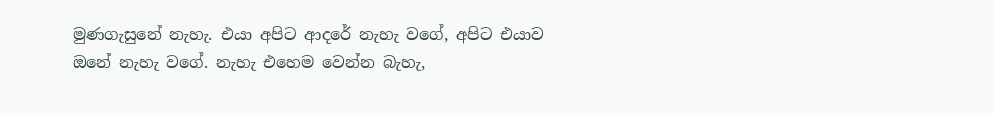මුණගැසුනේ නැහැ. එයා අපිට ආදරේ නැහැ වගේ, අපිට එයාව ඔනේ නැහැ වගේ. නැහැ එහෙම වෙන්න බැහැ,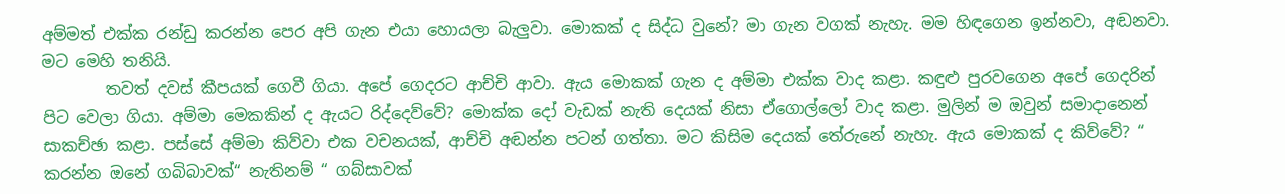අම්මත් එක්ක රන්ඩු කරන්න පෙර අපි ගැන එයා හොයලා බැලුවා. මොකක් ද සිද්ධ වුනේ? මා ගැන වගක් නැහැ. මම හිඳගෙන ඉන්නවා, අඬනවා. මට මෙහි තනියි.
        තවත් දවස් කීපයක් ගෙවී ගියා. අපේ ගෙදරට ආච්චි ආවා. ඇය මොකක් ගැන ද අම්මා එක්ක වාද කළා. කඳුළු පුරවගෙන අපේ ගෙදරින් පිට වෙලා ගියා. අම්මා මෙකකින් ද ඇයට රිද්දෙව්වේ? මොක්ක දෝ වැඩක් නැති දෙයක් නිසා ඒගොල්ලෝ වාද කළා. මුලින් ම ඔවුන් සමාදානෙන් සාකච්ඡා කළා. පස්සේ අම්මා කිව්වා එක වචනයක්, ආච්චි අඬන්න පටන් ගත්තා. මට කිසිම දෙයක් තේරුනේ නැහැ. ඇය මොකක් ද කිව්වේ? “ කරන්න ඔනේ ගබිබාවක්“ නැතිනම් “ ගබ්සාවක්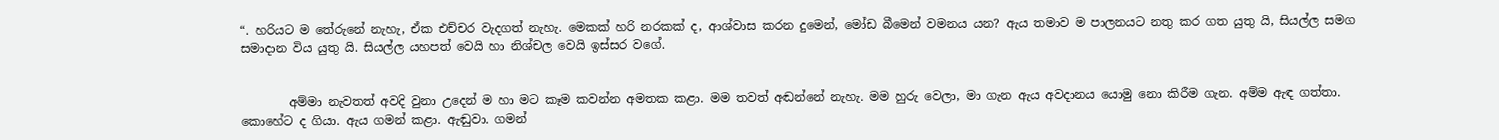“. හරියට ම තේරුනේ නැහැ, ඒක එච්චර වැදගත් නැහැ. මෙකක් හරි නරකක් ද, ආශ්වාස කරන දුමෙන්, මෝඩ බීමෙන් වමනය යන? ඇය තමාව ම පාලනයට නතු කර ගත යුතු යි, සියල්ල සමග සමාදාන විය යුතු යි. සියල්ල යහපත් වෙයි හා නිශ්චල වෙයි ඉස්සර වගේ.


        අම්මා නැවතත් අවදි වුනා උදෙන් ම හා මට කෑම කවන්න අමතක කළා. මම තවත් අඬන්නේ නැහැ. මම හුරු වෙලා, මා ගැන ඇය අවදානය යොමු නො කිරීම ගැන. අම්ම ඇඳ ගත්තා. කොහේට ද ගියා. ඇය ගමන් කළා. ඇඬුවා. ගමන්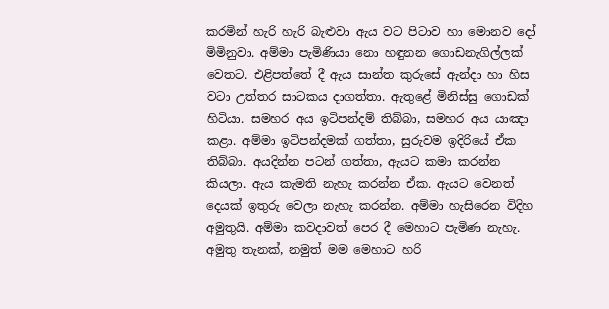කරමින් හැරි හැරි බැළුවා ඇය වට පිටාව හා මොනව දෝ මිමිනුවා. අම්මා පැමිණියා නො හඳුනන ගොඩනැගිල්ලක් වෙතට. එළිපත්තේ දී ඇය සාන්ත කුරුසේ ඇන්දා හා හිස වටා උත්තර සාටකය දාගත්තා. ඇතුළේ මිනිස්සු ගොඩක් හිටියා. සමහර අය ඉටිපන්දම් තිබ්බා, සමහර අය යාඤා කළා. අම්මා ඉටිපන්දමක් ගත්තා, සුරුවම ඉදිරියේ ඒක තිබ්බා. අයදින්න පටන් ගත්තා, ඇයට කමා කරන්න කියලා. ඇය කැමති නැහැ කරන්න ඒක. ඇයට වෙනත් දෙයක් ඉතුරු වෙලා නැහැ කරන්න. අම්මා හැසිරෙන විදිහ අමුතුයි. අම්මා කවදාවත් පෙර දී මෙහාට පැමිණ නැහැ. අමුතු තැනක්, නමුත් මම මෙහාට හරි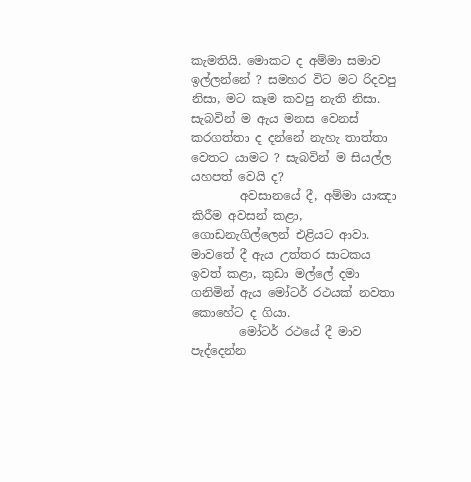කැමතියි. මොකට ද අම්මා සමාව ඉල්ලන්නේ ? සමහර විට මට රිදවපු නිසා, මට කෑම කවපු නැති නිසා. සැබවින් ම ඇය මනස වෙනස් කරගත්තා ද දන්නේ නැහැ තාත්තා වෙතට යාමට ? සැබවින් ම සියල්ල යහපත් වෙයි ද?
        අවසානයේ දී, අම්මා යාඤා කිරීම අවසන් කළා, ගොඩනැගිල්ලෙන් එළියට ආවා. මාවතේ දී ඇය උත්තර සාටකය ඉවත් කළා, කුඩා මල්ලේ දමා ගනිමින් ඇය මෝටර් රථයක් නවතා කොහේට ද ගියා.
        මෝටර් රථයේ දී මාව පැද්දෙන්න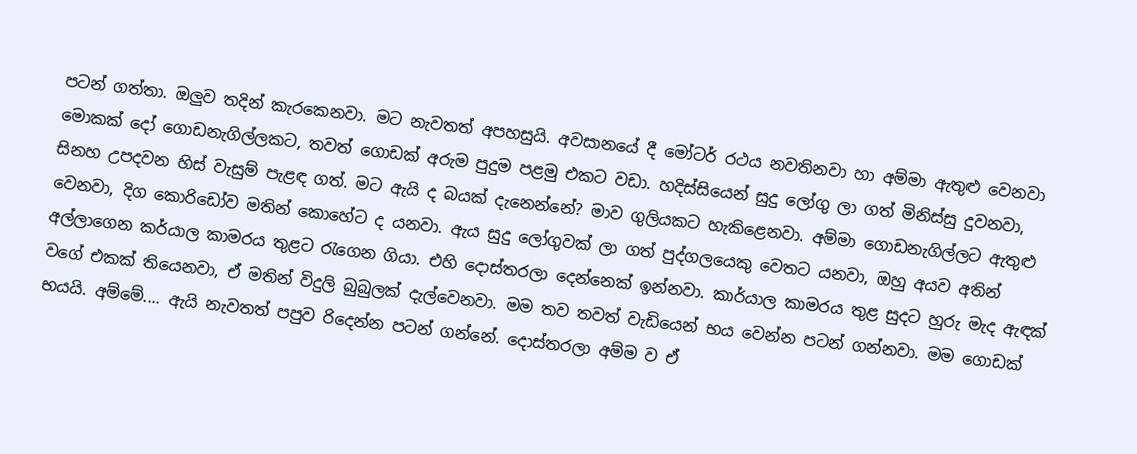පටන් ගත්තා. ඔලුව තදින් කැරකෙනවා. මට නැවතත් අපහසුයි. අවසානයේ දී මෝටර් රථය නවතිනවා හා අම්මා ඇතුළු වෙනවා මොකක් දෝ ගොඩනැගිල්ලකට, තවත් ගොඩක් අරුම පුදුම පළමු එකට වඩා. හදිස්සියෙන් සුදු ලෝගු ලා ගත් මිනිස්සු දුවනවා, සිනහ උපදවන හිස් වැසුම් පැළඳ ගත්. මට ඇයි ද බයක් දැනෙන්නේ? මාව ගුලියකට හැකිළෙනවා. අම්මා ගොඩනැගිල්ලට ඇතුළු වෙනවා, දිග කොරිඩෝව මතින් කොහේට ද යනවා. ඇය සුදු ලෝගුවක් ලා ගත් පුද්ගලයෙකු වෙතට යනවා, ඔහු අයව අතින් අල්ලාගෙන කර්යාල කාමරය තුළට රැගෙන ගියා. එහි දොස්තරලා දෙන්නෙක් ඉන්නවා. කාර්යාල කාමරය තුළ සුදට හුරු මැද ඇඳක් වගේ එකක් තියෙනවා, ඒ මතින් විදුලි බුබුලක් දැල්වෙනවා. මම තව තවත් වැඩියෙන් භය වෙන්න පටන් ගන්නවා. මම ගොඩක් භයයි. අම්මේ.... ඇයි නැවතත් පපුව රිදෙන්න පටන් ගන්නේ. දොස්තරලා අම්ම ව ඒ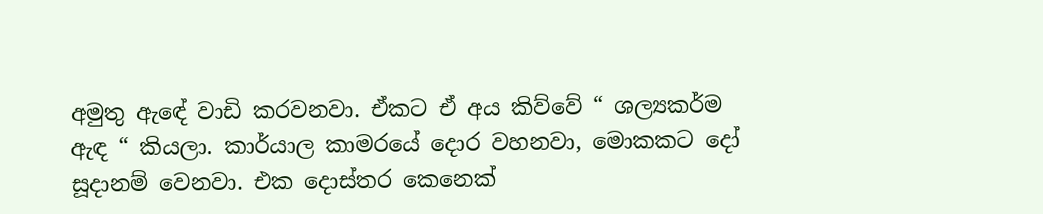අමුතු ඇඳේ වාඩි කරවනවා. ඒකට ඒ අය කිව්වේ “ ශල්‍යකර්ම ඇඳ “ කියලා. කාර්යාල කාමරයේ දොර වහනවා, මොකකට දෝ සූදානම් වෙනවා. එක දොස්තර කෙනෙක්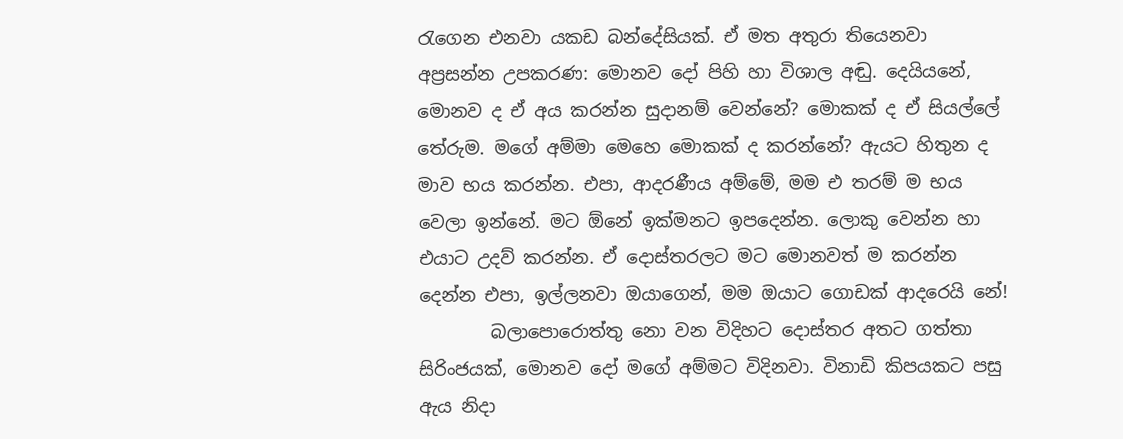රැගෙන එනවා යකඩ බන්දේසියක්. ඒ මත අතුරා තියෙනවා අප්‍රසන්න උපකරණ: මොනව දෝ පිහි හා විශාල අඬු. දෙයියනේ, මොනව ද ඒ අය කරන්න සුදානම් වෙන්නේ? මොකක් ද ඒ සියල්ලේ තේරුම. මගේ අම්මා මෙහෙ මොකක් ද කරන්නේ? ඇයට හිතුන ද මාව භය කරන්න. එපා, ආදරණීය අම්මේ, මම එ තරම් ම භය වෙලා ඉන්නේ. මට ඕනේ ඉක්මනට ඉපදෙන්න. ලොකු වෙන්න හා එයාට උදව් කරන්න. ඒ දොස්තරලට මට මොනවත් ම කරන්න දෙන්න එපා, ඉල්ලනවා ඔයාගෙන්, මම ඔයාට ගොඩක් ආදරෙයි නේ!
        බලාපොරොත්තු නො වන විදිහට දොස්තර අතට ගත්තා සිරිංජයක්, මොනව දෝ මගේ අම්මට විදිනවා. විනාඩි කිපයකට පසු ඇය නිදා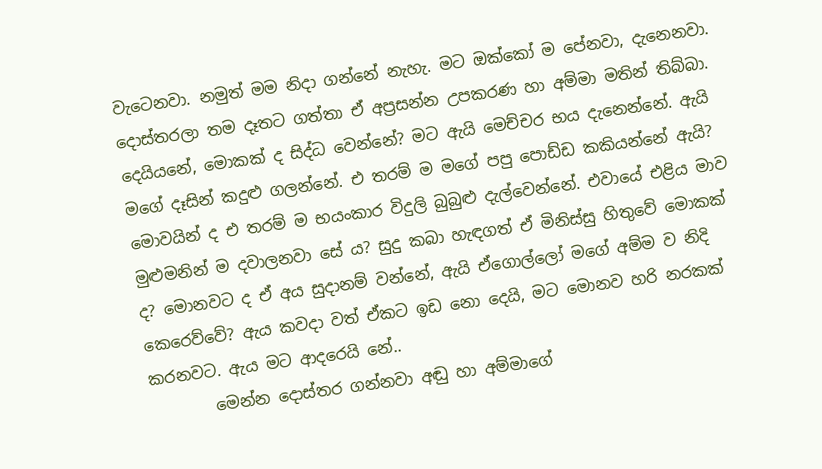වැටෙනවා. නමුත් මම නිදා ගන්නේ නැහැ. මට ඔක්කෝ ම පේනවා, දැනෙනවා. දොස්තරලා තම දෑතට ගත්තා ඒ අප්‍රසන්න උපකරණ හා අම්මා මතින් තිබ්බා. දෙයියනේ, මොකක් ද සිද්ධ වෙන්නේ? මට ඇයි මෙච්චර භය දැනෙන්නේ. ඇයි මගේ දෑසින් කදුළු ගලන්නේ. එ තරම් ම මගේ පපු පොඩ්ඩ කකියන්නේ ඇයි? මොවයින් ද එ තරම් ම භයංකාර විදුලි බුබුළු දැල්වෙන්නේ. එවායේ එළිය මාව මුළුමනින් ම දවාලනවා සේ ය? සුදු කබා හැඳගත් ඒ මිනිස්සු හිතුවේ මොකක් ද? මොනවට ද ඒ අය සුදානම් වන්නේ, ඇයි ඒගොල්ලෝ මගේ අම්ම ව නිදි කෙරෙව්වේ? ඇය කවදා වත් ඒකට ඉඩ නො දෙයි, මට මොනව හරි නරකක් කරනවට. ඇය මට ආදරෙයි නේ..
        මෙන්න දොස්තර ගන්නවා අඬු හා අම්මාගේ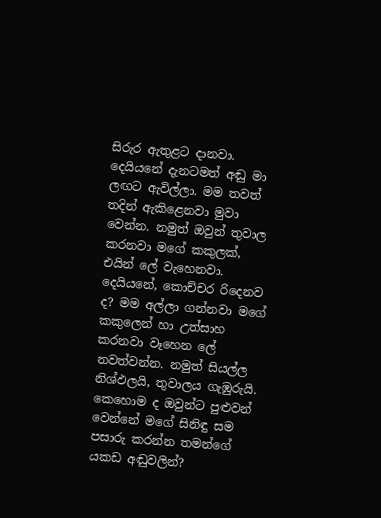සිරුර ඇතුළට දානවා. දෙයියනේ දැනටමත් අඬු මා ලඟට ඇවිල්ලා. මම තවත් තදින් ඇකිළෙනවා මුවා වෙන්න. නමුත් ඔවුන් තුවාල කරනවා මගේ කකුලක්, එයින් ලේ වැහෙනවා. දෙයියනේ, කොච්චර රිදෙනව ද? මම අල්ලා ගන්නවා මගේ කකුලෙන් හා උත්සාහ කරනවා වෑහෙන ලේ නවත්වන්න. නමුත් සියල්ල නිශ්ඵලයි, තුවාලය ගැඹුරුයි. කෙහොම ද ඔවුන්ට පුළුවන් වෙන්නේ මගේ සිනිඳු සම පසාරු කරන්න තමන්ගේ යකඩ අඬුවලින්?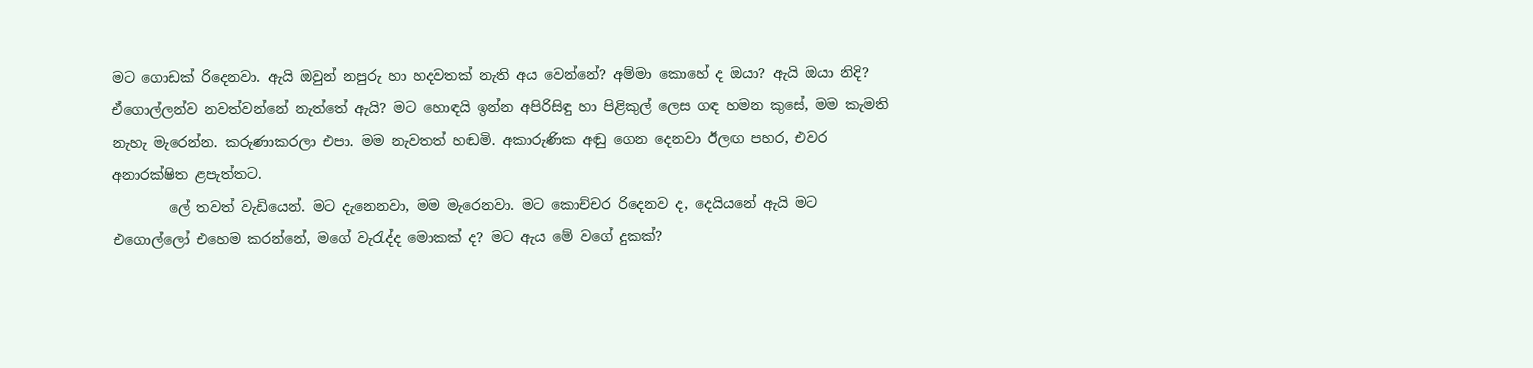මට ගොඩක් රිදෙනවා. ඇයි ඔවුන් නපුරු හා හදවතක් නැති අය වෙන්නේ? අම්මා කොහේ ද ඔයා? ඇයි ඔයා නිදි? ඒගොල්ලන්ව නවත්වන්නේ නැත්තේ ඇයි? මට හොඳයි ඉන්න අපිරිසිඳු හා පිළිකුල් ලෙස ගඳ හමන කුසේ, මම කැමති නැහැ මැරෙන්න. කරුණාකරලා එපා. මම නැවතත් හඬමි. අකාරුණික අඬු ගෙන දෙනවා ඊලඟ පහර, එවර අනාරක්ෂිත ළපැත්තට.
        ලේ තවත් වැඩියෙන්. මට දැනෙනවා, මම මැරෙනවා. මට කොච්චර රිදෙනව ද, දෙයියනේ ඇයි මට එගොල්ලෝ එහෙම කරන්නේ, මගේ වැරැද්ද මොකක් ද? මට ඇය මේ වගේ දුකක්?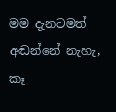මම දැනටමත් අඬන්නේ නැහැ, කෑ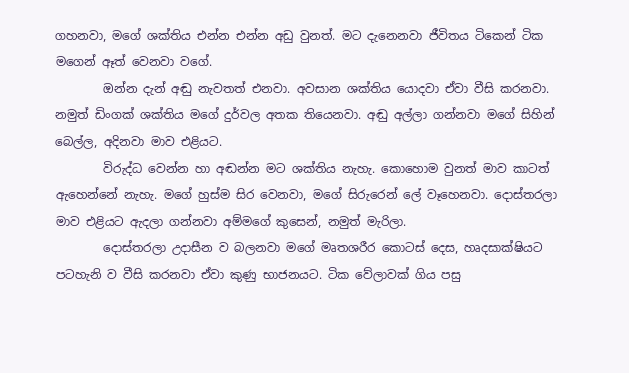ගහනවා, මගේ ශක්තිය එන්න එන්න අඩු වුනත්. මට දැනෙනවා ජීවිතය ටිකෙන් ටික මගෙන් ඈත් වෙනවා වගේ.
        ඔන්න දැන් අඬු නැවතත් එනවා. අවසාන ශක්තිය යොදවා ඒවා වීසි කරනවා. නමුත් ඩිංගක් ශක්තිය මගේ දුර්වල අතක තියෙනවා. අඬු අල්ලා ගන්නවා මගේ සිහින් බෙල්ල, අදිනවා මාව එළියට.
        විරුද්ධ වෙන්න හා අඬන්න මට ශක්තිය නැහැ. කොහොම වුනත් මාව කාටත් ඇහෙන්නේ නැහැ. මගේ හුස්ම සිර වෙනවා, මගේ සිරුරෙන් ලේ වෑහෙනවා. දොස්තරලා මාව එළියට ඇදලා ගන්නවා අම්මගේ කුසෙන්, නමුත් මැරිලා.
        දොස්තරලා උදාසීන ව බලනවා මගේ මෘතශරීර කොටස් දෙස, හෘදසාක්ෂියට පටහැනි ව වීසි කරනවා ඒවා කුණු භාජනයට. ටික වේලාවක් ගිය පසු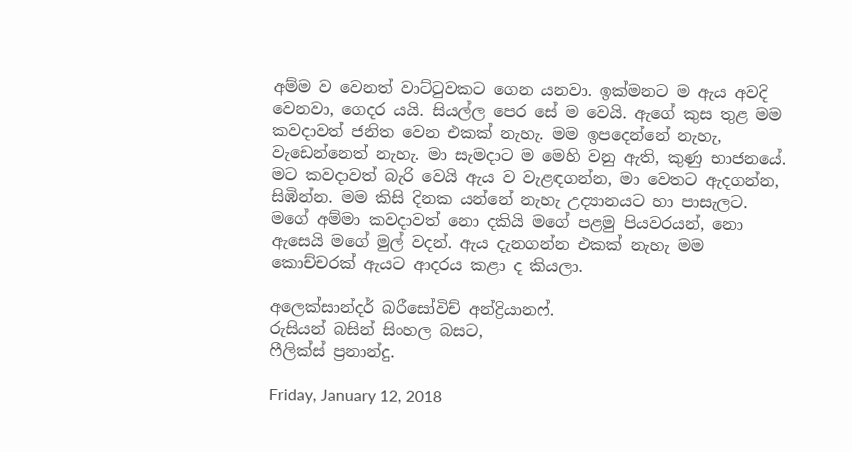අම්ම ව වෙනත් වාට්ටුවකට ගෙන යනවා. ඉක්මනට ම ඇය අවදි වෙනවා, ගෙදර යයි. සියල්ල පෙර සේ ම වෙයි. ඇගේ කුස තුළ මම කවදාවත් ජනිත වෙන එකක් නැහැ. මම ඉපදෙන්නේ නැහැ, වැඩෙන්නෙත් නැහැ. මා සැමදාට ම මෙහි වනු ඇති, කුණු භාජනයේ. මට කවදාවත් බැරි වෙයි ඇය ව වැළඳගන්න, මා වෙතට ඇදගන්න, සිඹින්න. මම කිසි දිනක යන්නේ නැහැ උද්‍යානයට හා පාසැලට. මගේ අම්මා කවදාවත් නො දකියි මගේ පළමු පියවරයන්, නො ඇසෙයි මගේ මුල් වදන්. ඇය දැනගන්න එකක් නැහැ මම කොච්චරක් ඇයට ආදරය කළා ද කියලා.

අලෙක්සාන්දර් බරීසෝවිච් අන්ද්‍රියානෆ්.
රුසියන් බසින් සිංහල බසට,
ෆීලික්ස් ප්‍රනාන්දු.

Friday, January 12, 2018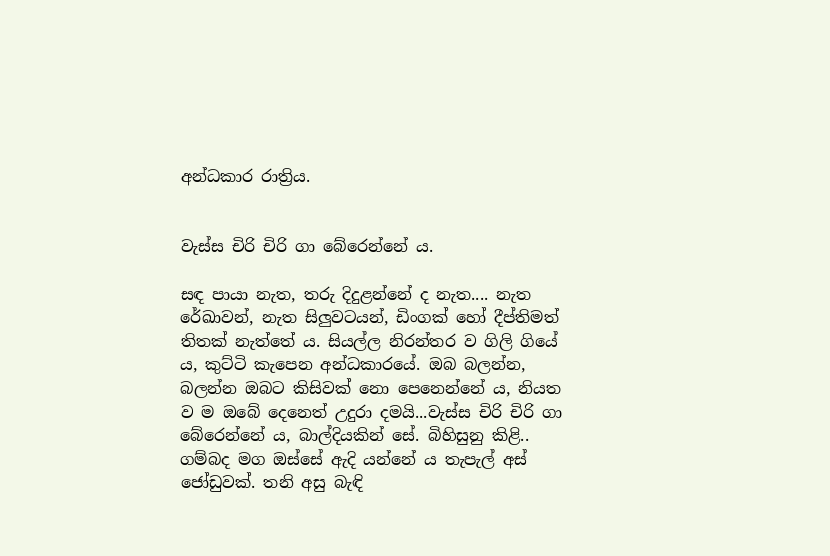අන්ධකාර රාත්‍රිය.


වැස්ස චිරි චිරි ගා බේරෙන්නේ ය.

සඳ පායා නැත, තරු දිදුළන්නේ ද නැත.... නැත රේඛාවන්, නැත සිලුවටයන්, ඩිංගක් හෝ දීප්තිමත් තිතක් නැත්තේ ය. සියල්ල නිරන්තර ව ගිලි ගියේ ය, කුට්ටි කැපෙන අන්ධකාරයේ. ඔබ බලන්න, බලන්න ඔබට කිසිවක් නො පෙනෙන්නේ ය, නියත ව ම ඔබේ දෙනෙත් උදුරා දමයි...වැස්ස චිරි චිරි ගා බේරෙන්නේ ය, බාල්දියකින් සේ. බිහිසුනු කිළි..
ගම්බද මග ඔස්සේ ඇදි යන්නේ ය තැපැල් අස් ජෝඩුවක්. තනි අසු බැඳි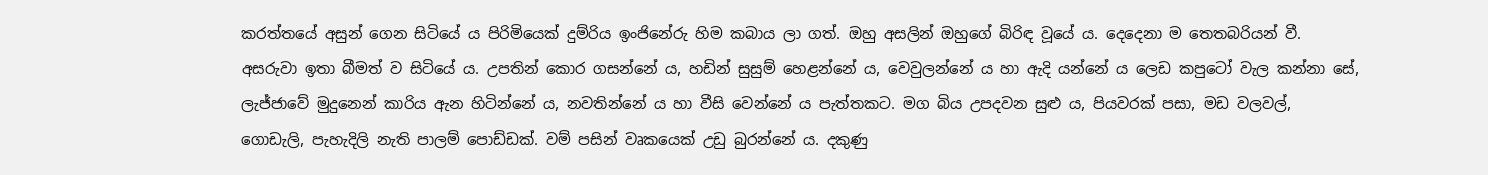කරත්තයේ අසුන් ගෙන සිටියේ ය පිරිමියෙක් දුම්රිය ඉංජිනේරු හිම කබාය ලා ගත්. ඔහු අසලින් ඔහුගේ බිරිඳ වූයේ ය. දෙදෙනා ම තෙතබරියන් වී. අසරුවා ඉතා බීමත් ව සිටියේ ය. උපතින් කොර ගසන්නේ ය, හඩින් සුසුම් හෙළන්නේ ය, වෙවුලන්නේ ය හා ඇදි යන්නේ ය ලෙඩ කපුටෝ වැල කන්නා සේ, ලැජ්ජාවේ මුදුනෙන් කාරිය ඇන හිටින්නේ ය, නවතින්නේ ය හා වීසි වෙන්නේ ය පැත්තකට. මග බිය උපදවන සුළු ය, පියවරක් පසා, මඩ වලවල්, ගොඩැලි, පැහැදිලි නැති පාලම් පොඩ්ඩක්. වම් පසින් වෘකයෙක් උඩු බුරන්නේ ය. දකුණු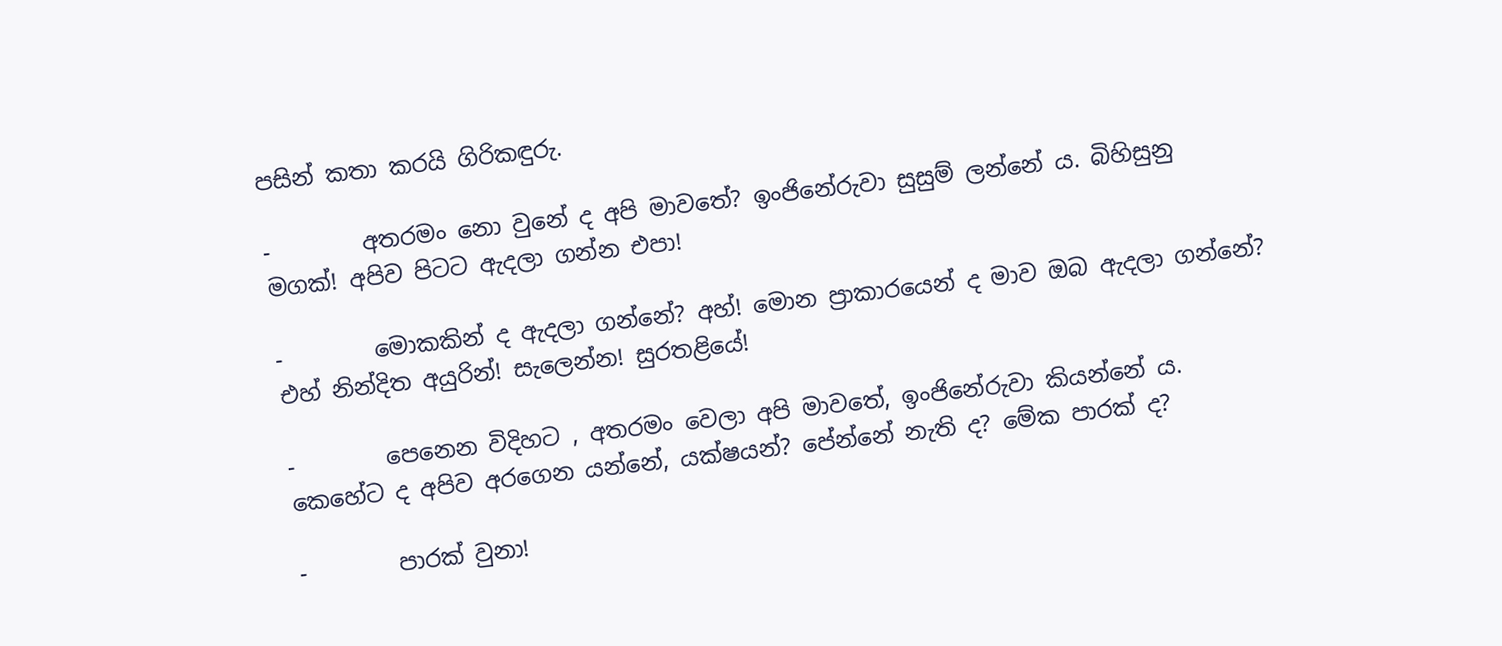පසින් කතා කරයි ගිරිකඳුරු.

-        අතරමං නො වුනේ ද අපි මාවතේ? ඉංජිනේරුවා සුසුම් ලන්නේ ය. බිහිසුනු මගක්! අපිව පිටට ඇදලා ගන්න එපා!

-        මොකකින් ද ඇදලා ගන්නේ? අහ්! මොන ප්‍රාකාරයෙන් ද මාව ඔබ ඇදලා ගන්නේ? එහ් නින්දිත අයුරින්! සැලෙන්න! සුරතළියේ!

-        පෙනෙන විදිහට , අතරමං වෙලා අපි මාවතේ, ඉංජිනේරුවා කියන්නේ ය. කෙහේට ද අපිව අරගෙන යන්නේ, යක්ෂයන්? පේන්නේ නැති ද? මේක පාරක් ද?

-        පාරක් වුනා!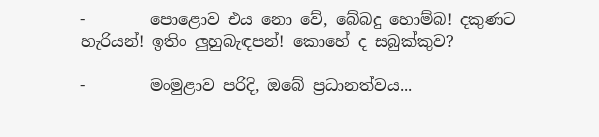-        පොළොව එය නො වේ, බේබදු හොම්බ! දකුණට හැරියන්! ඉතිං ලුහුබැඳපන්! කොහේ ද සබුක්කුව?

-        මංමුළාව පරිදි, ඔබේ ප්‍රධානත්වය...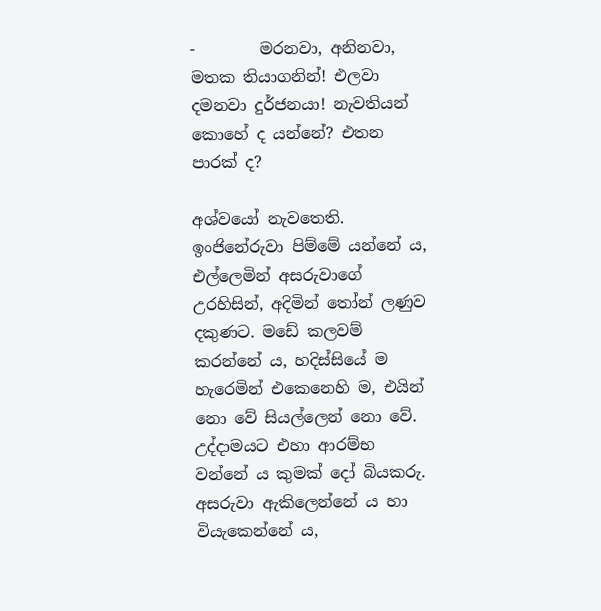-        මරනවා, අනිනවා, මතක තියාගනින්! එලවා දමනවා දුර්ජනයා! නැවතියන් කොහේ ද යන්නේ? එතන පාරක් ද?

අශ්වයෝ නැවතෙති. ඉංජිනේරුවා පිම්මේ යන්නේ ය, එල්ලෙමින් අසරුවාගේ උරහිසින්, අදිමින් තෝන් ලණුව දකුණට. මඩේ කලවම් කරන්නේ ය, හදිස්සියේ ම හැරෙමින් එකෙනෙහි ම, එයින් නො වේ සියල්ලෙන් නො වේ. උද්දාමයට එහා ආරම්භ වන්නේ ය කුමක් දෝ බියකරු. අසරුවා ඇකිලෙන්නේ ය හා වියැකෙන්නේ ය,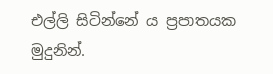එල්ලි සිටින්නේ ය ප්‍රපාතයක මුදුනින්.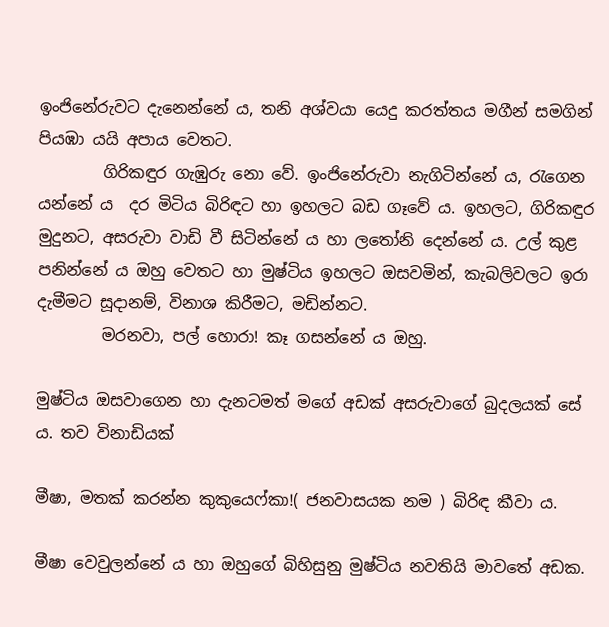ඉංජිනේරුවට දැනෙන්නේ ය, තනි අශ්වයා යෙදු කරත්තය මගීන් සමගින් පියඹා යයි අපාය වෙතට.
        ගිරිකඳුර ගැඹුරු නො වේ. ඉංජිනේරුවා නැගිටින්නේ ය, රැගෙන යන්නේ ය  දර මිටිය බිරිඳට හා ඉහලට බඩ ගෑවේ ය. ඉහලට, ගිරිකඳුර මුදුනට, අසරුවා වාඩි වී සිටින්නේ ය හා ලතෝනි දෙන්නේ ය. උල් කුළ පනින්නේ ය ඔහු වෙතට හා මුෂ්ටිය ඉහලට ඔසවමින්, කැබලිවලට ඉරා දැමීමට සූදානම්, විනාශ කිරීමට, මඩින්නට.
        මරනවා, පල් හොරා! කෑ ගසන්නේ ය ඔහු.

මුෂ්ටිය ඔසවාගෙන හා දැනටමත් මගේ අඩක් අසරුවාගේ බුදලයක් සේ ය. තව විනාඩියක්

මීෂා, මතක් කරන්න කුකුයෙෆ්කා!( ජනවාසයක නම ) බිරිඳ කීවා ය.

මීෂා වෙවුලන්නේ ය හා ඔහුගේ බිහිසුනු මුෂ්ටිය නවතියි මාවතේ අඩක.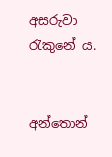අසරුවා රැකුනේ ය.


අන්තොන්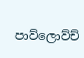පාව්ලොව්ච්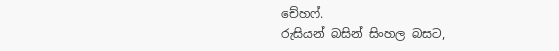චේහෆ්.
රුසියන් බසින් සිංහල බසට,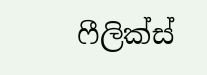ෆීලික්ස්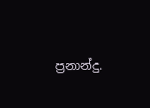ප්‍රනාන්දු.